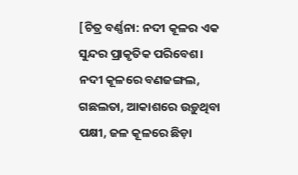[ଚିତ୍ର ବର୍ଣ୍ଣନା: ନଦୀ କୂଳର ଏକ ସୁନ୍ଦର ପ୍ରାକୃତିକ ପରିବେଶ। ନଦୀ କୂଳରେ ବଣଜଙ୍ଗଲ, ଗଛଲତା, ଆକାଶରେ ଉଡ଼ୁଥିବା ପକ୍ଷୀ, ଜଳ କୂଳରେ ଛିଡ଼ା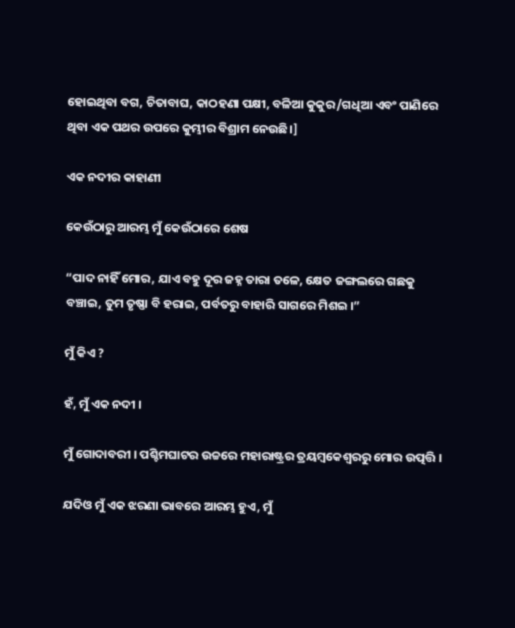ହୋଇଥିବା ବଗ, ଚିତାବାଘ, କାଠହଣା ପକ୍ଷୀ, ବଳିଆ କୁକୁର/ଗଧିଆ ଏବଂ ପାଣିରେ ଥିବା ଏକ ପଥର ଉପରେ କୁମ୍ଭୀର ବିଶ୍ରାମ ନେଉଛି।]

ଏକ ନଦୀର କାହାଣୀ

କେଉଁଠାରୁ ଆରମ୍ଭ ମୁଁ କେଉଁଠାରେ ଶେଷ

“ପାଦ ନାହିଁ ମୋର, ଯାଏ ବହୁ ଦୂର ଜହ୍ନ ତାରା ତଳେ, କ୍ଷେତ ଜଙ୍ଗଲରେ ଗଛକୁ ବଞ୍ଚାଇ, ତୁମ ତୃଷ୍ଣା ବି ହରାଇ, ପର୍ବତରୁ ବାହାରି ସାଗରେ ମିଶଇ ।”

ମୁଁ କିଏ ?

ହଁ, ମୁଁ ଏକ ନଦୀ ।

ମୁଁ ଗୋଦାବରୀ । ପଶ୍ଚିମଘାଟର ଉଚ୍ଚରେ ମହାରାଷ୍ଟ୍ରର ତ୍ରୟମ୍ବକେଶ୍ୱରରୁ ମୋର ଉତ୍ପତ୍ତି ।

ଯଦିଓ ମୁଁ ଏକ ଝରଣା ଭାବରେ ଆରମ୍ଭ ହୁଏ, ମୁଁ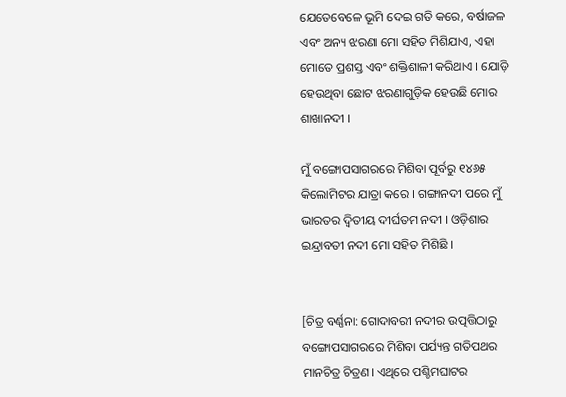ଯେତେବେଳେ ଭୂମି ଦେଇ ଗତି କରେ, ବର୍ଷାଜଳ ଏବଂ ଅନ୍ୟ ଝରଣା ମୋ ସହିତ ମିଶିଯାଏ, ଏହା ମୋତେ ପ୍ରଶସ୍ତ ଏବଂ ଶକ୍ତିଶାଳୀ କରିଥାଏ । ଯୋଡ଼ି ହେଉଥିବା ଛୋଟ ଝରଣାଗୁଡ଼ିକ ହେଉଛି ମୋର ଶାଖାନଦୀ ।

ମୁଁ ବଙ୍ଗୋପସାଗରରେ ମିଶିବା ପୂର୍ବରୁ ୧୪୬୫ କିଲୋମିଟର ଯାତ୍ରା କରେ । ଗଙ୍ଗାନଦୀ ପରେ ମୁଁ ଭାରତର ଦ୍ବିତୀୟ ଦୀର୍ଘତମ ନଦୀ । ଓଡ଼ିଶାର ଇନ୍ଦ୍ରାବତୀ ନଦୀ ମୋ ସହିତ ମିଶିଛି ।


[ଚିତ୍ର ବର୍ଣ୍ଣନା: ଗୋଦାବରୀ ନଦୀର ଉତ୍ପତ୍ତିଠାରୁ ବଙ୍ଗୋପସାଗରରେ ମିଶିବା ପର୍ଯ୍ୟନ୍ତ ଗତିପଥର ମାନଚିତ୍ର ଚିତ୍ରଣ। ଏଥିରେ ପଶ୍ଚିମଘାଟର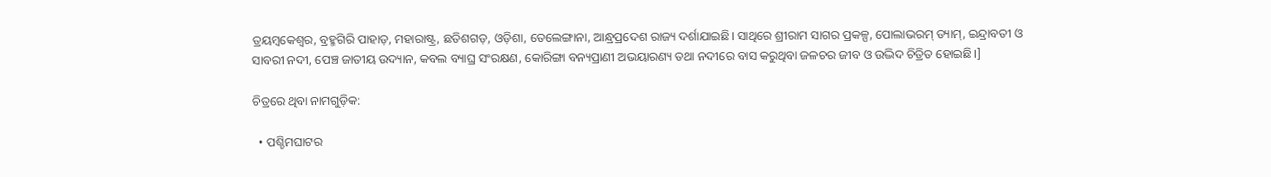ତ୍ରୟମ୍ବକେଶ୍ୱର, ବ୍ରହ୍ମଗିରି ପାହାଡ଼, ମହାରାଷ୍ଟ୍ର, ଛତିଶଗଡ଼, ଓଡ଼ିଶା, ତେଲେଙ୍ଗାନା, ଆନ୍ଧ୍ରପ୍ରଦେଶ ରାଜ୍ୟ ଦର୍ଶାଯାଇଛି। ସାଥିରେ ଶ୍ରୀରାମ ସାଗର ପ୍ରକଳ୍ପ, ପୋଲାଭରମ୍ ଡ୍ୟାମ୍, ଇନ୍ଦ୍ରାବତୀ ଓ ସାବରୀ ନଦୀ, ପେଞ୍ଚ ଜାତୀୟ ଉଦ୍ୟାନ, କବଲ ବ୍ୟାଘ୍ର ସଂରକ୍ଷଣ, କୋରିଙ୍ଗା ବନ୍ୟପ୍ରାଣୀ ଅଭୟାରଣ୍ୟ ତଥା ନଦୀରେ ବାସ କରୁଥିବା ଜଳଚର ଜୀବ ଓ ଉଦ୍ଭିଦ ଚିତ୍ରିତ ହୋଇଛି।]

ଚିତ୍ରରେ ଥିବା ନାମଗୁଡ଼ିକ:

  • ପଶ୍ଚିମଘାଟର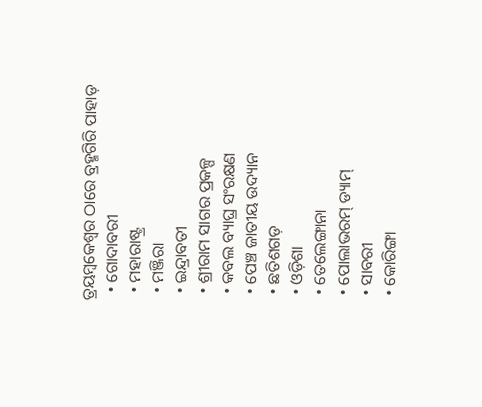ତ୍ରୟମ୍ବକେଶ୍ୱର ଠାରେ ବ୍ରହ୍ମଗିରି ପାହାଡ଼
  • ଗୋଦାବରୀ
  • ମହାରାଷ୍ଟ୍ର
  • ମଞ୍ଜିରା
  • ଇନ୍ଦ୍ରାବତୀ
  • ଶ୍ରୀରାମ ସାଗର ପ୍ରକଳ୍ପ
  • କବଲ ବ୍ୟାଘ୍ର ସଂରକ୍ଷଣ
  • ପେଞ୍ଚ ଜାତୀୟ ଉଦ୍ୟାନ
  • ଛତିଶଗଡ଼
  • ଓଡ଼ିଶା
  • ତେଲେଙ୍ଗାନା
  • ପୋଲାଭରମ୍ ଡ୍ୟାମ୍
  • ସାବରୀ
  • କୋରିଙ୍ଗା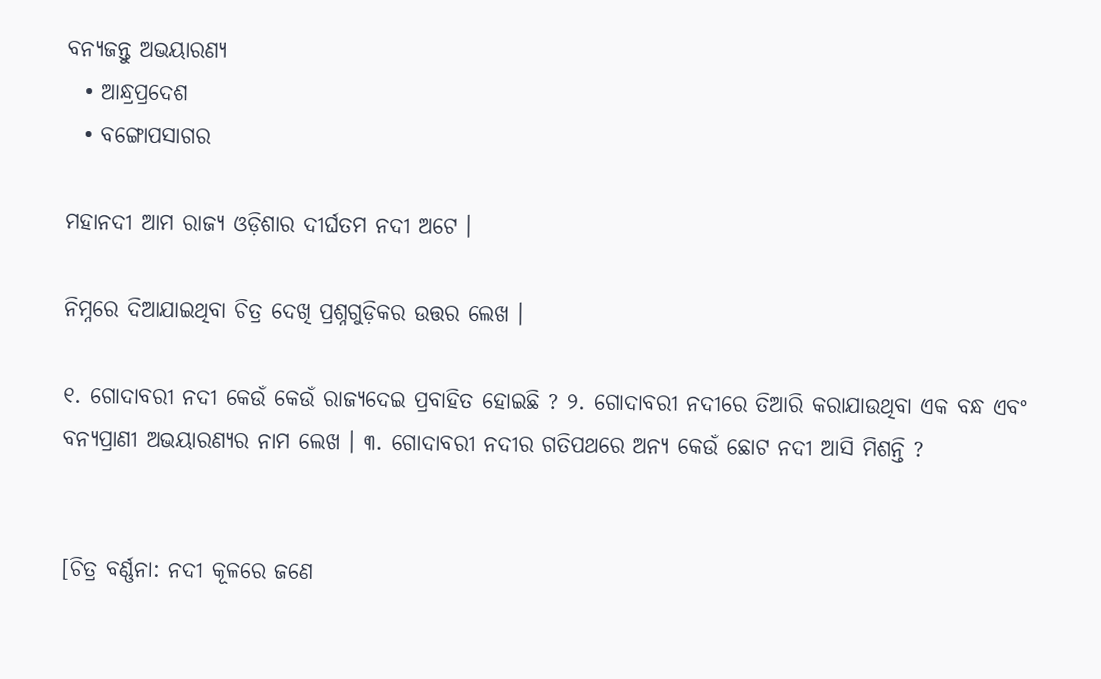ବନ୍ୟଜନ୍ତୁ ଅଭୟାରଣ୍ୟ
  • ଆନ୍ଧ୍ରପ୍ରଦେଶ
  • ବଙ୍ଗୋପସାଗର

ମହାନଦୀ ଆମ ରାଜ୍ୟ ଓଡ଼ିଶାର ଦୀର୍ଘତମ ନଦୀ ଅଟେ ।

ନିମ୍ନରେ ଦିଆଯାଇଥିବା ଚିତ୍ର ଦେଖି ପ୍ରଶ୍ନଗୁଡ଼ିକର ଉତ୍ତର ଲେଖ ।

୧. ଗୋଦାବରୀ ନଦୀ କେଉଁ କେଉଁ ରାଜ୍ୟଦେଇ ପ୍ରବାହିତ ହୋଇଛି ? ୨. ଗୋଦାବରୀ ନଦୀରେ ତିଆରି କରାଯାଉଥିବା ଏକ ବନ୍ଧ ଏବଂ ବନ୍ୟପ୍ରାଣୀ ଅଭୟାରଣ୍ୟର ନାମ ଲେଖ । ୩. ଗୋଦାବରୀ ନଦୀର ଗତିପଥରେ ଅନ୍ୟ କେଉଁ ଛୋଟ ନଦୀ ଆସି ମିଶନ୍ତି ?


[ଚିତ୍ର ବର୍ଣ୍ଣନା: ନଦୀ କୂଳରେ ଜଣେ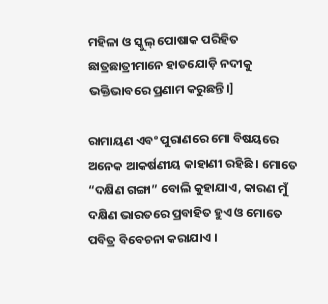ମହିଳା ଓ ସ୍କୁଲ୍ ପୋଷାକ ପରିହିତ ଛାତ୍ରଛାତ୍ରୀମାନେ ହାତଯୋଡ଼ି ନଦୀକୁ ଭକ୍ତିଭାବରେ ପ୍ରଣାମ କରୁଛନ୍ତି।]

ରାମାୟଣ ଏବଂ ପୁରାଣରେ ମୋ ବିଷୟରେ ଅନେକ ଆକର୍ଷଣୀୟ କାହାଣୀ ରହିଛି । ମୋତେ “ଦକ୍ଷିଣ ଗଙ୍ଗା” ବୋଲି କୁହାଯାଏ, କାରଣ ମୁଁ ଦକ୍ଷିଣ ଭାରତରେ ପ୍ରବାହିତ ହୁଏ ଓ ମୋତେ ପବିତ୍ର ବିବେଚନା କରାଯାଏ ।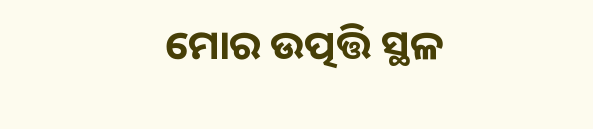ମୋର ଉତ୍ପତ୍ତି ସ୍ଥଳ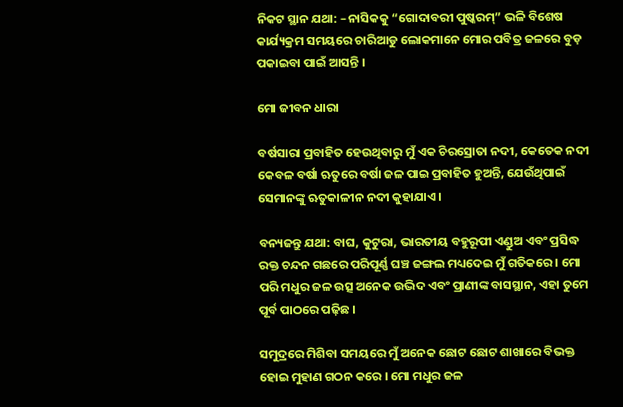ନିକଟ ସ୍ଥାନ ଯଥା: – ନାସିକକୁ “ଗୋଦାବରୀ ପୁଷ୍କରମ୍” ଭଳି ବିଶେଷ କାର୍ଯ୍ୟକ୍ରମ ସମୟରେ ଚାରିଆଡୁ ଲୋକମାନେ ମୋର ପବିତ୍ର ଜଳରେ ବୁଡ଼ ପକାଇବା ପାଇଁ ଆସନ୍ତି ।

ମୋ ଜୀବନ ଧାରା

ବର୍ଷସାରା ପ୍ରବାହିତ ହେଉଥିବାରୁ ମୁଁ ଏକ ଚିରସ୍ରୋତା ନଦୀ, କେତେକ ନଦୀ କେବଳ ବର୍ଷା ଋତୁରେ ବର୍ଷା ଜଳ ପାଇ ପ୍ରବାହିତ ହୁଅନ୍ତି, ଯେଉଁଥିପାଇଁ ସେମାନଙ୍କୁ ଋତୁକାଳୀନ ନଦୀ କୁହାଯାଏ ।

ବନ୍ୟଜନ୍ତୁ ଯଥା: ବାଘ, କୁଟୁରା, ଭାରତୀୟ ବହୁରୂପୀ ଏଣ୍ଡୁଅ ଏବଂ ପ୍ରସିଦ୍ଧ ରକ୍ତ ଚନ୍ଦନ ଗଛରେ ପରିପୂର୍ଣ୍ଣ ଘଞ୍ଚ ଜଙ୍ଗଲ ମଧ୍ୟଦେଇ ମୁଁ ଗତିକରେ । ମୋ ପରି ମଧୁର ଜଳ ଉତ୍ସ ଅନେକ ଉଦ୍ଭିଦ ଏବଂ ପ୍ରାଣୀଙ୍କ ବାସସ୍ଥାନ, ଏହା ତୁମେ ପୂର୍ବ ପାଠରେ ପଢ଼ିଛ ।

ସମୁଦ୍ରରେ ମିଶିବା ସମୟରେ ମୁଁ ଅନେକ ଛୋଟ ଛୋଟ ଶାଖାରେ ବିଭକ୍ତ ହୋଇ ମୁହାଣ ଗଠନ କରେ । ମୋ ମଧୁର ଜଳ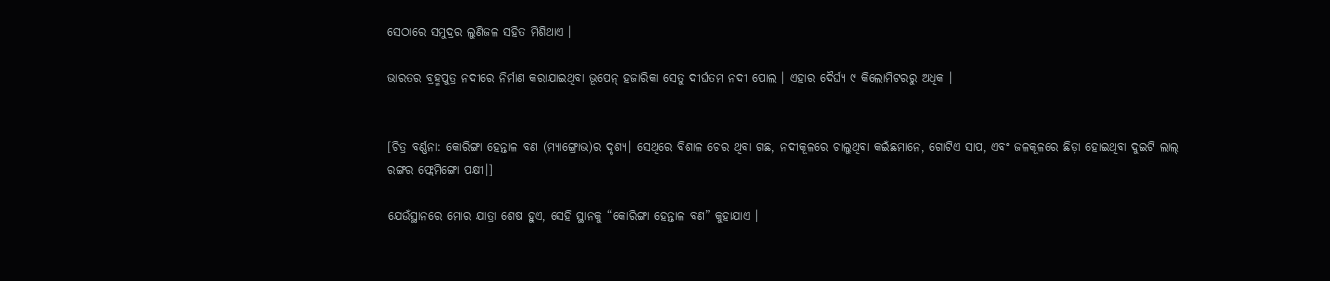ସେଠାରେ ସମୁଦ୍ରର ଲୁଣିଜଳ ସହିତ ମିଶିଥାଏ ।

ଭାରତର ବ୍ରହ୍ମପୁତ୍ର ନଦୀରେ ନିର୍ମାଣ କରାଯାଇଥିବା ଭୂପେନ୍ ହଜାରିକା ସେତୁ ଦୀର୍ଘତମ ନଦୀ ପୋଲ । ଏହାର ଦୈର୍ଘ୍ୟ ୯ କିଲୋମିଟରରୁ ଅଧିକ ।


[ଚିତ୍ର ବର୍ଣ୍ଣନା: କୋରିଙ୍ଗା ହେନ୍ତାଳ ବଣ (ମ୍ୟାଙ୍ଗ୍ରୋଭ)ର ଦୃଶ୍ୟ। ସେଥିରେ ବିଶାଳ ଚେର ଥିବା ଗଛ, ନଦୀକୂଳରେ ଚାଲୁଥିବା କଇଁଛମାନେ, ଗୋଟିଏ ସାପ, ଏବଂ ଜଳକୂଳରେ ଛିଡ଼ା ହୋଇଥିବା ଦୁଇଟି ଲାଲ୍ ରଙ୍ଗର ଫ୍ଲେମିଙ୍ଗୋ ପକ୍ଷୀ।]

ଯେଉଁସ୍ଥାନରେ ମୋର ଯାତ୍ରା ଶେଷ ହୁଏ, ସେହି ସ୍ଥାନକୁ “କୋରିଙ୍ଗା ହେନ୍ତାଳ ବଣ” କୁହାଯାଏ ।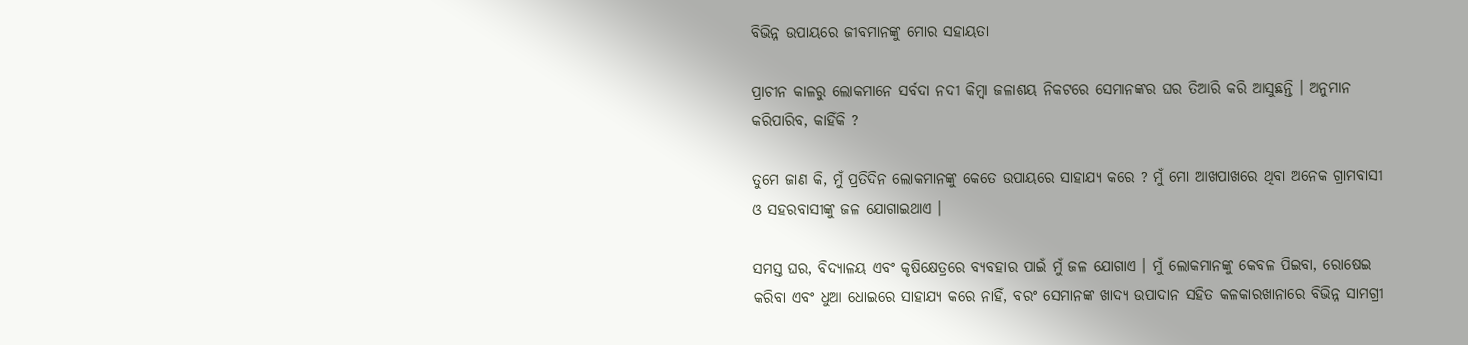ବିଭିନ୍ନ ଉପାୟରେ ଜୀବମାନଙ୍କୁ ମୋର ସହାୟତା

ପ୍ରାଚୀନ କାଳରୁ ଲୋକମାନେ ସର୍ବଦା ନଦୀ କିମ୍ବା ଜଳାଶୟ ନିକଟରେ ସେମାନଙ୍କର ଘର ତିଆରି କରି ଆସୁଛନ୍ତି । ଅନୁମାନ କରିପାରିବ, କାହିଁକି ?

ତୁମେ ଜାଣ କି, ମୁଁ ପ୍ରତିଦିନ ଲୋକମାନଙ୍କୁ କେତେ ଉପାୟରେ ସାହାଯ୍ୟ କରେ ? ମୁଁ ମୋ ଆଖପାଖରେ ଥିବା ଅନେକ ଗ୍ରାମବାସୀ ଓ ସହରବାସୀଙ୍କୁ ଜଳ ଯୋଗାଇଥାଏ ।

ସମସ୍ତ ଘର, ବିଦ୍ୟାଳୟ ଏବଂ କୃଷିକ୍ଷେତ୍ରରେ ବ୍ୟବହାର ପାଇଁ ମୁଁ ଜଳ ଯୋଗାଏ । ମୁଁ ଲୋକମାନଙ୍କୁ କେବଳ ପିଇବା, ରୋଷେଇ କରିବା ଏବଂ ଧୁଆ ଧୋଇରେ ସାହାଯ୍ୟ କରେ ନାହିଁ, ବରଂ ସେମାନଙ୍କ ଖାଦ୍ୟ ଉପାଦାନ ସହିତ କଳକାରଖାନାରେ ବିଭିନ୍ନ ସାମଗ୍ରୀ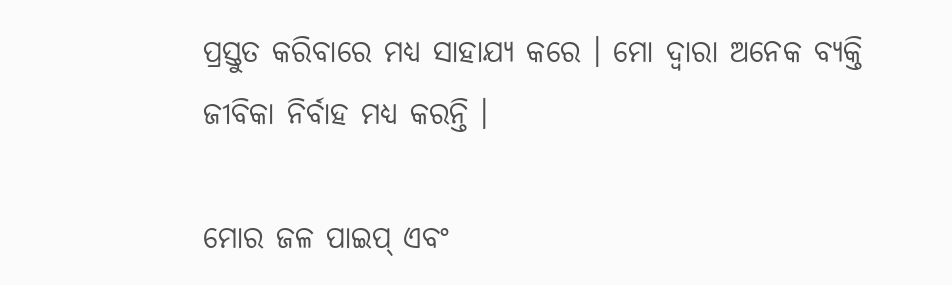ପ୍ରସ୍ତୁତ କରିବାରେ ମଧ୍ୟ ସାହାଯ୍ୟ କରେ । ମୋ ଦ୍ଵାରା ଅନେକ ବ୍ୟକ୍ତି ଜୀବିକା ନିର୍ବାହ ମଧ୍ୟ କରନ୍ତି ।

ମୋର ଜଳ ପାଇପ୍ ଏବଂ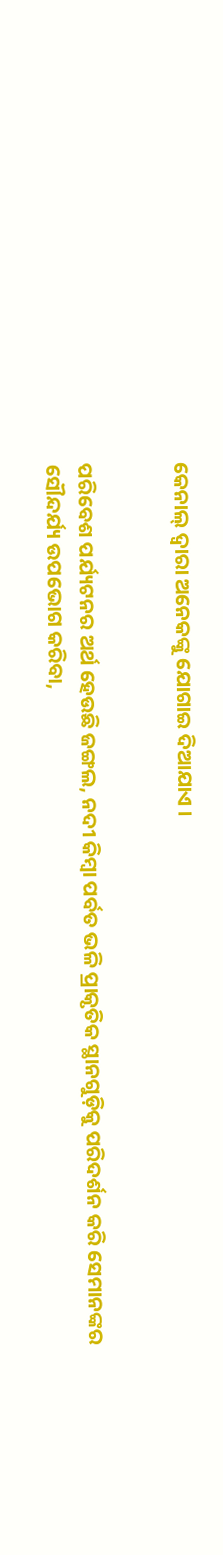କେନାଲ୍ ଦ୍ଵାରା ଅନେକଙ୍କୁ ଯୋଗାଇ ଦିଆଯାଏ ।


ପରିବେଶ ପର୍ଯ୍ୟଟନର ଅର୍ଥ ହେଉଛି ଜଙ୍ଗଲ, ନଦୀ କିମ୍ବା ପର୍ବତ ଭଳି ପ୍ରାକୃତିକ ସ୍ଥାନଗୁଡ଼ିକୁ ପରିଦର୍ଶନ କରି ସେମାନଙ୍କର ସୌନ୍ଦର୍ଯ୍ୟ ଉପଭୋଗ କରିବା,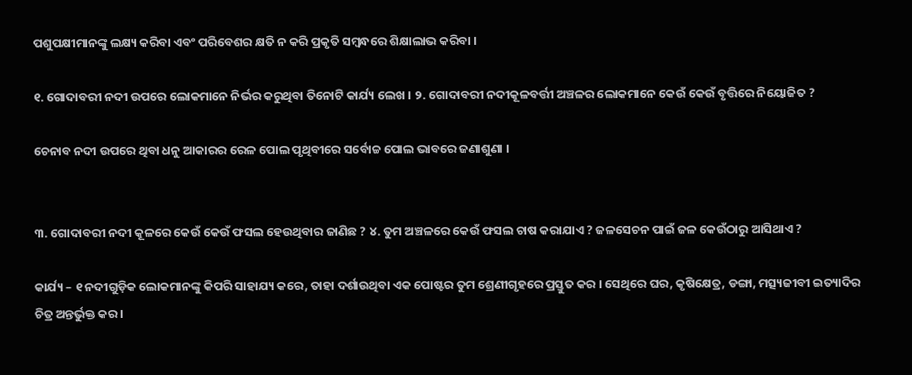ପଶୁପକ୍ଷୀମାନଙ୍କୁ ଲକ୍ଷ୍ୟ କରିବା ଏବଂ ପରିବେଶର କ୍ଷତି ନ କରି ପ୍ରକୃତି ସମ୍ବନ୍ଧରେ ଶିକ୍ଷାଲାଭ କରିବା ।

୧. ଗୋଦାବରୀ ନଦୀ ଉପରେ ଲୋକମାନେ ନିର୍ଭର କରୁଥିବା ତିନୋଟି କାର୍ଯ୍ୟ ଲେଖ । ୨. ଗୋଦାବରୀ ନଦୀକୂଳବର୍ତ୍ତୀ ଅଞ୍ଚଳର ଲୋକମାନେ କେଉଁ କେଉଁ ବୃତ୍ତିରେ ନିୟୋଜିତ ?

ଚେନାବ ନଦୀ ଉପରେ ଥିବା ଧନୁ ଆକାରର ରେଳ ପୋଲ ପୃଥିବୀରେ ସର୍ବୋଚ୍ଚ ପୋଲ ଭାବରେ ଜଣାଶୁଣା ।


୩. ଗୋଦାବରୀ ନଦୀ କୂଳରେ କେଉଁ କେଉଁ ଫସଲ ହେଉଥିବାର ଜାଣିଛ ? ୪. ତୁମ ଅଞ୍ଚଳରେ କେଉଁ ଫସଲ ଚାଷ କରାଯାଏ ? ଜଳସେଚନ ପାଇଁ ଜଳ କେଉଁଠାରୁ ଆସିଥାଏ ?

କାର୍ଯ୍ୟ – ୧ ନଦୀଗୁଡ଼ିକ ଲୋକମାନଙ୍କୁ କିପରି ସାହାଯ୍ୟ କରେ, ତାହା ଦର୍ଶାଉଥିବା ଏକ ପୋଷ୍ଟର ତୁମ ଶ୍ରେଣୀଗୃହରେ ପ୍ରସ୍ତୁତ କର । ସେଥିରେ ଘର, କୃଷିକ୍ଷେତ୍ର, ଡଙ୍ଗା, ମତ୍ସ୍ୟଜୀବୀ ଇତ୍ୟାଦିର ଚିତ୍ର ଅନ୍ତର୍ଭୁକ୍ତ କର ।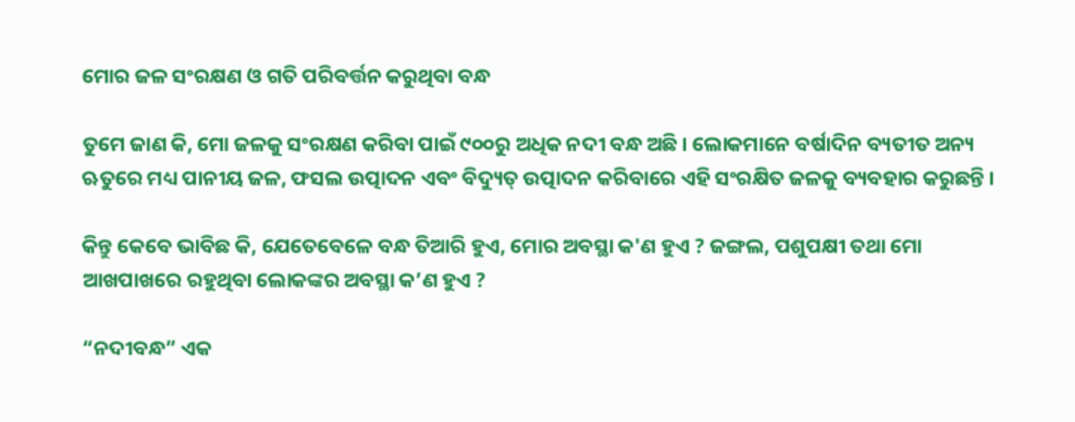ମୋର ଜଳ ସଂରକ୍ଷଣ ଓ ଗତି ପରିବର୍ତ୍ତନ କରୁଥିବା ବନ୍ଧ

ତୁମେ ଜାଣ କି, ମୋ ଜଳକୁ ସଂରକ୍ଷଣ କରିବା ପାଇଁ ୯୦୦ରୁ ଅଧିକ ନଦୀ ବନ୍ଧ ଅଛି । ଲୋକମାନେ ବର୍ଷାଦିନ ବ୍ୟତୀତ ଅନ୍ୟ ଋତୁରେ ମଧ୍ୟ ପାନୀୟ ଜଳ, ଫସଲ ଉତ୍ପାଦନ ଏବଂ ବିଦ୍ୟୁତ୍ ଉତ୍ପାଦନ କରିବାରେ ଏହି ସଂରକ୍ଷିତ ଜଳକୁ ବ୍ୟବହାର କରୁଛନ୍ତି ।

କିନ୍ତୁ କେବେ ଭାବିଛ କି, ଯେତେବେଳେ ବନ୍ଧ ତିଆରି ହୁଏ, ମୋର ଅବସ୍ଥା କ'ଣ ହୁଏ ? ଜଙ୍ଗଲ, ପଶୁପକ୍ଷୀ ତଥା ମୋ ଆଖପାଖରେ ରହୁଥିବା ଲୋକଙ୍କର ଅବସ୍ଥା କ’ଣ ହୁଏ ?

“ନଦୀବନ୍ଧ” ଏକ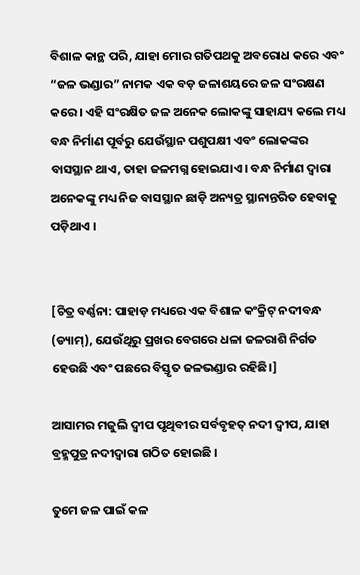ବିଶାଳ କାନ୍ଥ ପରି, ଯାହା ମୋର ଗତିପଥକୁ ଅବରୋଧ କରେ ଏବଂ “ଜଳ ଭଣ୍ଡାର” ନାମକ ଏକ ବଡ଼ ଜଳାଶୟରେ ଜଳ ସଂରକ୍ଷଣ କରେ । ଏହି ସଂରକ୍ଷିତ ଜଳ ଅନେକ ଲୋକଙ୍କୁ ସାହାଯ୍ୟ କଲେ ମଧ୍ୟ ବନ୍ଧ ନିର୍ମାଣ ପୂର୍ବରୁ ଯେଉଁସ୍ଥାନ ପଶୁପକ୍ଷୀ ଏବଂ ଲୋକଙ୍କର ବାସସ୍ଥାନ ଥାଏ, ତାହା ଜଳମଗ୍ନ ହୋଇଯାଏ । ବନ୍ଧ ନିର୍ମାଣ ଦ୍ଵାରା ଅନେକଙ୍କୁ ମଧ୍ୟ ନିଜ ବାସସ୍ଥାନ ଛାଡ଼ି ଅନ୍ୟତ୍ର ସ୍ଥାନାନ୍ତରିତ ହେବାକୁ ପଡ଼ିଥାଏ ।


[ଚିତ୍ର ବର୍ଣ୍ଣନା: ପାହାଡ଼ ମଧ୍ୟରେ ଏକ ବିଶାଳ କଂକ୍ରିଟ୍ ନଦୀବନ୍ଧ (ଡ୍ୟାମ୍), ଯେଉଁଥିରୁ ପ୍ରଖର ବେଗରେ ଧଳା ଜଳରାଶି ନିର୍ଗତ ହେଉଛି ଏବଂ ପଛରେ ବିସ୍ତୃତ ଜଳଭଣ୍ଡାର ରହିଛି।]

ଆସାମର ମଜୁଲି ଦ୍ଵୀପ ପୃଥିବୀର ସର୍ବବୃହତ୍ ନଦୀ ଦ୍ଵୀପ, ଯାହା ବ୍ରହ୍ମପୁତ୍ର ନଦୀଦ୍ୱାରା ଗଠିତ ହୋଇଛି ।

ତୁମେ ଜଳ ପାଇଁ କଳ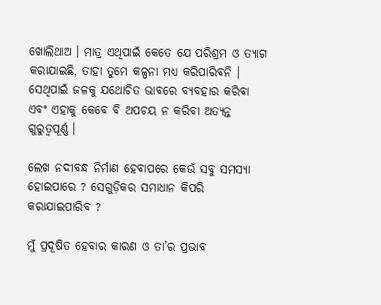ଖୋଲିଥାଅ । ମାତ୍ର ଏଥିପାଇଁ କେତେ ଯେ ପରିଶ୍ରମ ଓ ତ୍ୟାଗ କରାଯାଇଛି, ତାହା ତୁମେ କଳ୍ପନା ମଧ୍ୟ କରିପାରିବନି । ସେଥିପାଇଁ ଜଳକୁ ଯଥୋଚିତ ଭାବରେ ବ୍ୟବହାର କରିବା ଏବଂ ଏହାକୁ କେବେ ବି ଅପଚୟ ନ କରିବା ଅତ୍ୟନ୍ତ ଗୁରୁତ୍ଵପୂର୍ଣ୍ଣ ।

ଲେଖ ନଦୀବନ୍ଧ ନିର୍ମାଣ ହେବାପରେ କେଉଁ ସବୁ ସମସ୍ୟା ହୋଇପାରେ ? ସେଗୁଡ଼ିକର ସମାଧାନ କିପରି କରାଯାଇପାରିବ ?

ମୁଁ ପ୍ରଦୂଷିତ ହେବାର କାରଣ ଓ ତା’ର ପ୍ରଭାବ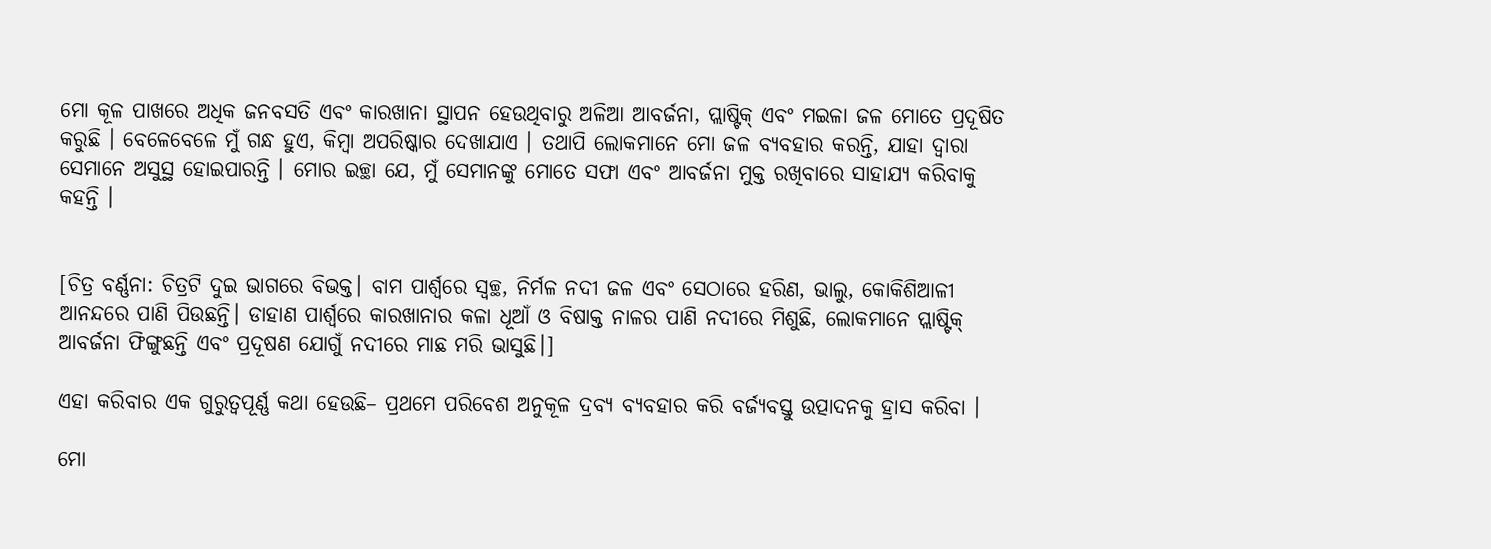ମୋ କୂଳ ପାଖରେ ଅଧିକ ଜନବସତି ଏବଂ କାରଖାନା ସ୍ଥାପନ ହେଉଥିବାରୁ ଅଳିଆ ଆବର୍ଜନା, ପ୍ଲାଷ୍ଟିକ୍ ଏବଂ ମଇଳା ଜଳ ମୋତେ ପ୍ରଦୂଷିତ କରୁଛି । ବେଳେବେଳେ ମୁଁ ଗନ୍ଧ ହୁଏ, କିମ୍ବା ଅପରିଷ୍କାର ଦେଖାଯାଏ । ତଥାପି ଲୋକମାନେ ମୋ ଜଳ ବ୍ୟବହାର କରନ୍ତି, ଯାହା ଦ୍ଵାରା ସେମାନେ ଅସୁସ୍ଥ ହୋଇପାରନ୍ତି । ମୋର ଇଚ୍ଛା ଯେ, ମୁଁ ସେମାନଙ୍କୁ ମୋତେ ସଫା ଏବଂ ଆବର୍ଜନା ମୁକ୍ତ ରଖିବାରେ ସାହାଯ୍ୟ କରିବାକୁ କହନ୍ତି ।


[ଚିତ୍ର ବର୍ଣ୍ଣନା: ଚିତ୍ରଟି ଦୁଇ ଭାଗରେ ବିଭକ୍ତ। ବାମ ପାର୍ଶ୍ୱରେ ସ୍ୱଚ୍ଛ, ନିର୍ମଳ ନଦୀ ଜଳ ଏବଂ ସେଠାରେ ହରିଣ, ଭାଲୁ, କୋକିଶିଆଳୀ ଆନନ୍ଦରେ ପାଣି ପିଉଛନ୍ତି। ଡାହାଣ ପାର୍ଶ୍ୱରେ କାରଖାନାର କଳା ଧୂଆଁ ଓ ବିଷାକ୍ତ ନାଳର ପାଣି ନଦୀରେ ମିଶୁଛି, ଲୋକମାନେ ପ୍ଲାଷ୍ଟିକ୍ ଆବର୍ଜନା ଫିଙ୍ଗୁଛନ୍ତି ଏବଂ ପ୍ରଦୂଷଣ ଯୋଗୁଁ ନଦୀରେ ମାଛ ମରି ଭାସୁଛି।]

ଏହା କରିବାର ଏକ ଗୁରୁତ୍ଵପୂର୍ଣ୍ଣ କଥା ହେଉଛି– ପ୍ରଥମେ ପରିବେଶ ଅନୁକୂଳ ଦ୍ରବ୍ୟ ବ୍ୟବହାର କରି ବର୍ଜ୍ୟବସ୍ତୁ ଉତ୍ପାଦନକୁ ହ୍ରାସ କରିବା ।

ମୋ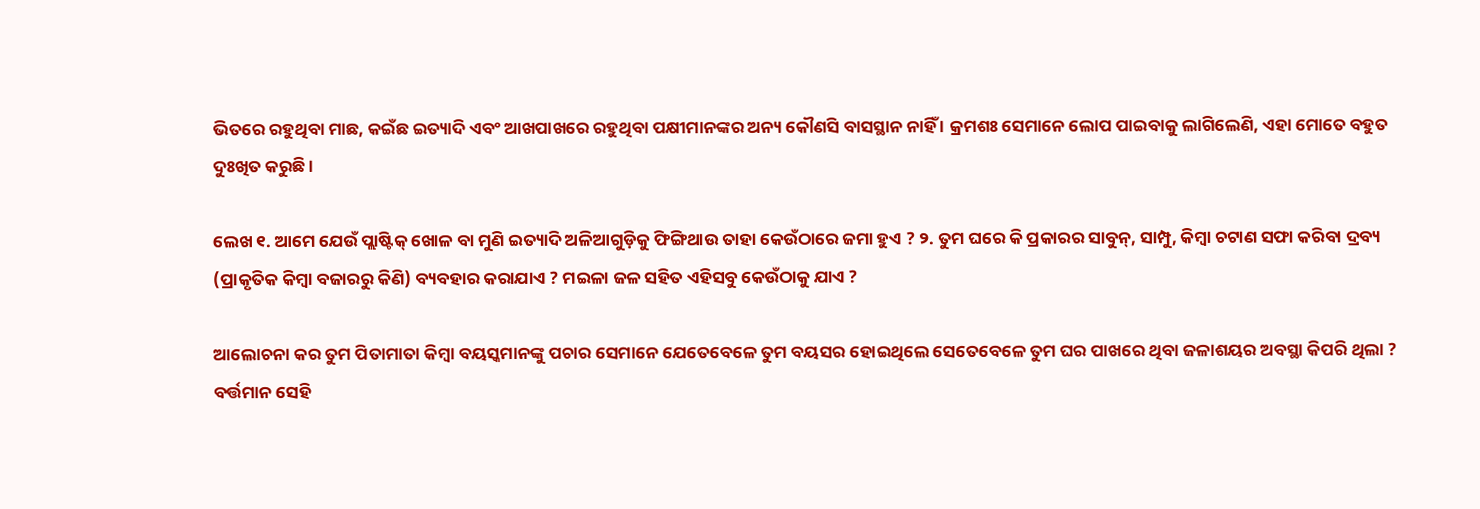ଭିତରେ ରହୁଥିବା ମାଛ, କଇଁଛ ଇତ୍ୟାଦି ଏବଂ ଆଖପାଖରେ ରହୁଥିବା ପକ୍ଷୀମାନଙ୍କର ଅନ୍ୟ କୌଣସି ବାସସ୍ଥାନ ନାହିଁ । କ୍ରମଶଃ ସେମାନେ ଲୋପ ପାଇବାକୁ ଲାଗିଲେଣି, ଏହା ମୋତେ ବହୁତ ଦୁଃଖିତ କରୁଛି ।

ଲେଖ ୧. ଆମେ ଯେଉଁ ପ୍ଲାଷ୍ଟିକ୍ ଖୋଳ ବା ମୁଣି ଇତ୍ୟାଦି ଅଳିଆଗୁଡ଼ିକୁ ଫିଙ୍ଗିଥାଉ ତାହା କେଉଁଠାରେ ଜମା ହୁଏ ? ୨. ତୁମ ଘରେ କି ପ୍ରକାରର ସାବୁନ୍, ସାମ୍ପୁ, କିମ୍ବା ଚଟାଣ ସଫା କରିବା ଦ୍ରବ୍ୟ (ପ୍ରାକୃତିକ କିମ୍ବା ବଜାରରୁ କିଣି) ବ୍ୟବହାର କରାଯାଏ ? ମଇଳା ଜଳ ସହିତ ଏହିସବୁ କେଉଁଠାକୁ ଯାଏ ?

ଆଲୋଚନା କର ତୁମ ପିତାମାତା କିମ୍ବା ବୟସ୍କମାନଙ୍କୁ ପଚାର ସେମାନେ ଯେତେବେଳେ ତୁମ ବୟସର ହୋଇଥିଲେ ସେତେବେଳେ ତୁମ ଘର ପାଖରେ ଥିବା ଜଳାଶୟର ଅବସ୍ଥା କିପରି ଥିଲା ? ବର୍ତ୍ତମାନ ସେହି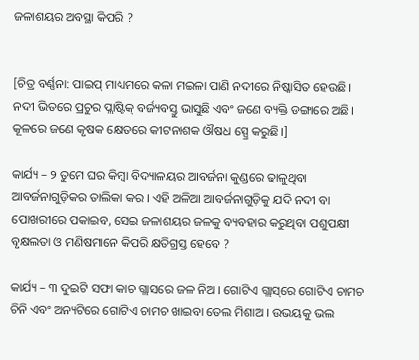ଜଳାଶୟର ଅବସ୍ଥା କିପରି ?


[ଚିତ୍ର ବର୍ଣ୍ଣନା: ପାଇପ୍ ମାଧ୍ୟମରେ କଳା ମଇଳା ପାଣି ନଦୀରେ ନିଷ୍କାସିତ ହେଉଛି। ନଦୀ ଭିତରେ ପ୍ରଚୁର ପ୍ଲାଷ୍ଟିକ୍ ବର୍ଜ୍ୟବସ୍ତୁ ଭାସୁଛି ଏବଂ ଜଣେ ବ୍ୟକ୍ତି ଡଙ୍ଗାରେ ଅଛି। କୂଳରେ ଜଣେ କୃଷକ କ୍ଷେତରେ କୀଟନାଶକ ଔଷଧ ସ୍ପ୍ରେ କରୁଛି।]

କାର୍ଯ୍ୟ – ୨ ତୁମେ ଘର କିମ୍ବା ବିଦ୍ୟାଳୟର ଆବର୍ଜନା କୁଣ୍ଡରେ ଢାଳୁଥିବା ଆବର୍ଜନାଗୁଡ଼ିକର ତାଲିକା କର । ଏହି ଅଳିଆ ଆବର୍ଜନାଗୁଡ଼ିକୁ ଯଦି ନଦୀ ବା ପୋଖରୀରେ ପକାଇବ, ସେଇ ଜଳାଶୟର ଜଳକୁ ବ୍ୟବହାର କରୁଥିବା ପଶୁପକ୍ଷୀ ବୃକ୍ଷଲତା ଓ ମଣିଷମାନେ କିପରି କ୍ଷତିଗ୍ରସ୍ତ ହେବେ ?

କାର୍ଯ୍ୟ – ୩ ଦୁଇଟି ସଫା କାଚ ଗ୍ଲାସରେ ଜଳ ନିଅ । ଗୋଟିଏ ଗ୍ଲାସ୍‌ରେ ଗୋଟିଏ ଚାମଚ ଚିନି ଏବଂ ଅନ୍ୟଟିରେ ଗୋଟିଏ ଚାମଚ ଖାଇବା ତେଲ ମିଶାଅ । ଉଭୟକୁ ଭଲ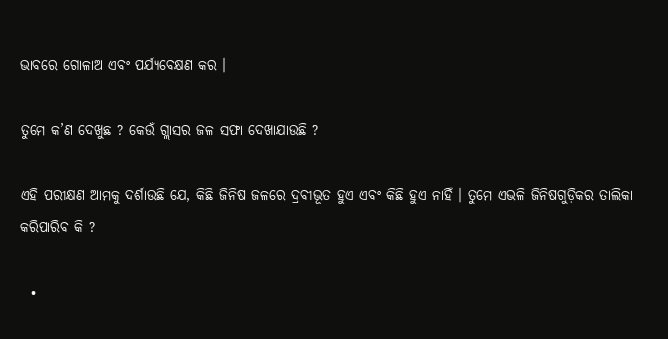ଭାବରେ ଗୋଳାଅ ଏବଂ ପର୍ଯ୍ୟବେକ୍ଷଣ କର ।

ତୁମେ କ’ଣ ଦେଖୁଛ ? କେଉଁ ଗ୍ଲାସର ଜଳ ସଫା ଦେଖାଯାଉଛି ?

ଏହି ପରୀକ୍ଷଣ ଆମକୁ ଦର୍ଶାଉଛି ଯେ, କିଛି ଜିନିଷ ଜଳରେ ଦ୍ରବୀଭୂତ ହୁଏ ଏବଂ କିଛି ହୁଏ ନାହିଁ । ତୁମେ ଏଭଳି ଜିନିଷଗୁଡ଼ିକର ତାଲିକା କରିପାରିବ କି ?

  •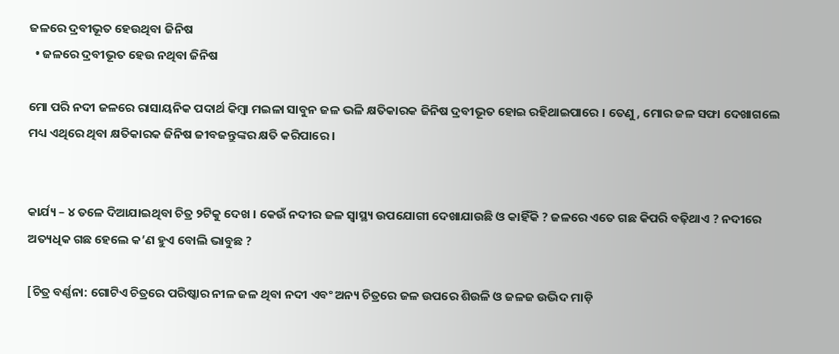ଜଳରେ ଦ୍ରବୀଭୂତ ହେଉଥିବା ଜିନିଷ
  • ଜଳରେ ଦ୍ରବୀଭୂତ ହେଉ ନଥିବା ଜିନିଷ

ମୋ ପରି ନଦୀ ଜଳରେ ରାସାୟନିକ ପଦାର୍ଥ କିମ୍ବା ମଇଳା ସାବୁନ ଜଳ ଭଳି କ୍ଷତିକାରକ ଜିନିଷ ଦ୍ରବୀଭୂତ ହୋଇ ରହିଥାଇପାରେ । ତେଣୁ, ମୋର ଜଳ ସଫା ଦେଖାଗଲେ ମଧ୍ୟ ଏଥିରେ ଥିବା କ୍ଷତିକାରକ ଜିନିଷ ଜୀବଜନ୍ତୁଙ୍କର କ୍ଷତି କରିପାରେ ।


କାର୍ଯ୍ୟ – ୪ ତଳେ ଦିଆଯାଇଥିବା ଚିତ୍ର ୨ଟିକୁ ଦେଖ । କେଉଁ ନଦୀର ଜଳ ସ୍ୱାସ୍ଥ୍ୟ ଉପଯୋଗୀ ଦେଖାଯାଉଛି ଓ କାହିଁକି ? ଜଳରେ ଏତେ ଗଛ କିପରି ବଢ଼ିଥାଏ ? ନଦୀରେ ଅତ୍ୟଧିକ ଗଛ ହେଲେ କ’ଣ ହୁଏ ବୋଲି ଭାବୁଛ ?

[ଚିତ୍ର ବର୍ଣ୍ଣନା: ଗୋଟିଏ ଚିତ୍ରରେ ପରିଷ୍କାର ନୀଳ ଜଳ ଥିବା ନଦୀ ଏବଂ ଅନ୍ୟ ଚିତ୍ରରେ ଜଳ ଉପରେ ଶିଉଳି ଓ ଜଳଜ ଉଦ୍ଭିଦ ମାଡ଼ି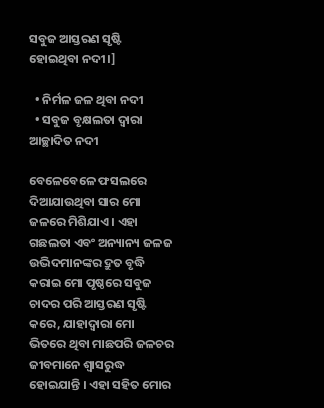ସବୁଜ ଆସ୍ତରଣ ସୃଷ୍ଟି ହୋଇଥିବା ନଦୀ।]

  • ନିର୍ମଳ ଜଳ ଥିବା ନଦୀ
  • ସବୁଜ ବୃକ୍ଷଲତା ଦ୍ଵାରା ଆଚ୍ଛାଦିତ ନଦୀ

ବେଳେବେଳେ ଫସଲରେ ଦିଆଯାଉଥିବା ସାର ମୋ ଜଳରେ ମିଶିଯାଏ । ଏହା ଗଛଲତା ଏବଂ ଅନ୍ୟାନ୍ୟ ଜଳଜ ଉଦ୍ଭିଦମାନଙ୍କର ଦ୍ରୁତ ବୃଦ୍ଧି କରାଇ ମୋ ପୃଷ୍ଠରେ ସବୁଜ ଚାଦର ପରି ଆସ୍ତରଣ ସୃଷ୍ଟି କରେ, ଯାହାଦ୍ଵାରା ମୋ ଭିତରେ ଥିବା ମାଛପରି ଜଳଚର ଜୀବମାନେ ଶ୍ଵାସରୁଦ୍ଧ ହୋଇଯାନ୍ତି । ଏହା ସହିତ ମୋର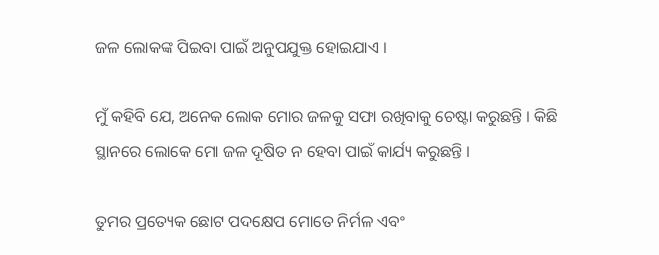ଜଳ ଲୋକଙ୍କ ପିଇବା ପାଇଁ ଅନୁପଯୁକ୍ତ ହୋଇଯାଏ ।

ମୁଁ କହିବି ଯେ, ଅନେକ ଲୋକ ମୋର ଜଳକୁ ସଫା ରଖିବାକୁ ଚେଷ୍ଟା କରୁଛନ୍ତି । କିଛି ସ୍ଥାନରେ ଲୋକେ ମୋ ଜଳ ଦୂଷିତ ନ ହେବା ପାଇଁ କାର୍ଯ୍ୟ କରୁଛନ୍ତି ।

ତୁମର ପ୍ରତ୍ୟେକ ଛୋଟ ପଦକ୍ଷେପ ମୋତେ ନିର୍ମଳ ଏବଂ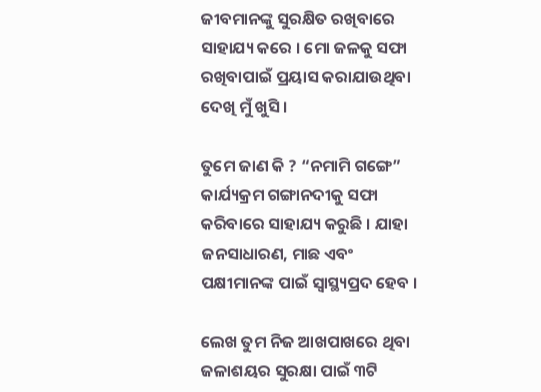ଜୀବମାନଙ୍କୁ ସୁରକ୍ଷିତ ରଖିବାରେ ସାହାଯ୍ୟ କରେ । ମୋ ଜଳକୁ ସଫା ରଖିବାପାଇଁ ପ୍ରୟାସ କରାଯାଉଥିବା ଦେଖି ମୁଁ ଖୁସି ।

ତୁମେ ଜାଣ କି ? “ନମାମି ଗଙ୍ଗେ” କାର୍ଯ୍ୟକ୍ରମ ଗଙ୍ଗାନଦୀକୁ ସଫା କରିବାରେ ସାହାଯ୍ୟ କରୁଛି । ଯାହା ଜନସାଧାରଣ, ମାଛ ଏବଂ ପକ୍ଷୀମାନଙ୍କ ପାଇଁ ସ୍ୱାସ୍ଥ୍ୟପ୍ରଦ ହେବ ।

ଲେଖ ତୁମ ନିଜ ଆଖପାଖରେ ଥିବା ଜଳାଶୟର ସୁରକ୍ଷା ପାଇଁ ୩ଟି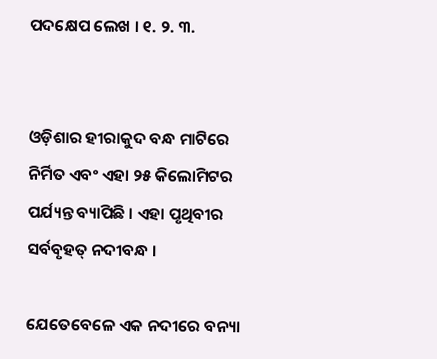ପଦକ୍ଷେପ ଲେଖ । ୧. ୨. ୩.


ଓଡ଼ିଶାର ହୀରାକୁଦ ବନ୍ଧ ମାଟିରେ ନିର୍ମିତ ଏବଂ ଏହା ୨୫ କିଲୋମିଟର ପର୍ଯ୍ୟନ୍ତ ବ୍ୟାପିଛି । ଏହା ପୃଥିବୀର ସର୍ବବୃହତ୍ ନଦୀବନ୍ଧ ।

ଯେତେବେଳେ ଏକ ନଦୀରେ ବନ୍ୟା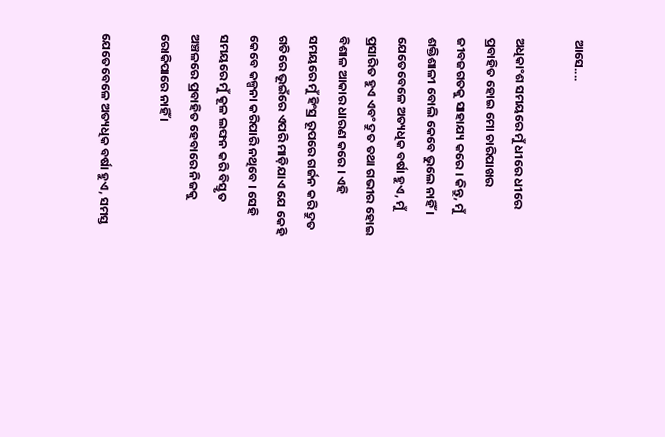ଆସେ....

ଅଧିକାଂଶ ସମୟରେ ମୁଁ ଧୀରେ ଧୀରେ ପ୍ରବାହିତ ହୋଇ ମୋ ଚାରିପାଖର ଜୀବଜଗତକୁ ସାହାଯ୍ୟ କରେ । କିନ୍ତୁ, ମୁଁ ଶକ୍ତିଶାଳୀ ବୋଲି କେବେ ଭୁଲେ ନାହିଁ । ଯେତେବେଳେ ଅତ୍ୟଧିକ ବର୍ଷା ହୁଏ, ମୁଁ ପ୍ରସାରିତ ହୁଏ ଏବଂ ଦ୍ରୁତ ତଥା ଗଭୀର ହୋଇ ବିଶାଳ ଆକାର ଧାରଣ କରେ । ଏହି ସମୟରେ ମୁଁ ହିଂସ୍ର ରୂପରେ ଗର୍ଜନ କରି ଦ୍ରୁତ ଗତିରେ ଭୂଇଁରେ ଏପରି ମାଡ଼ିଯାଏ ଯେ କେହି କେବେ କଳ୍ପନା କରିପାରି ନଥିବେ । ସେହି ସମୟରେ ମୁଁ କୂଳ ଲଙ୍ଘନ କରି ବିସ୍ତୃତ ଅଞ୍ଚଳରେ ପ୍ରବାହିତ ହେବାରେ ନିଜକୁ ରୋକିପାରେ ନାହିଁ ।

ଯେତେବେଳେ ଅତ୍ୟଧିକ ବର୍ଷା ହୁଏ, ସମସ୍ତ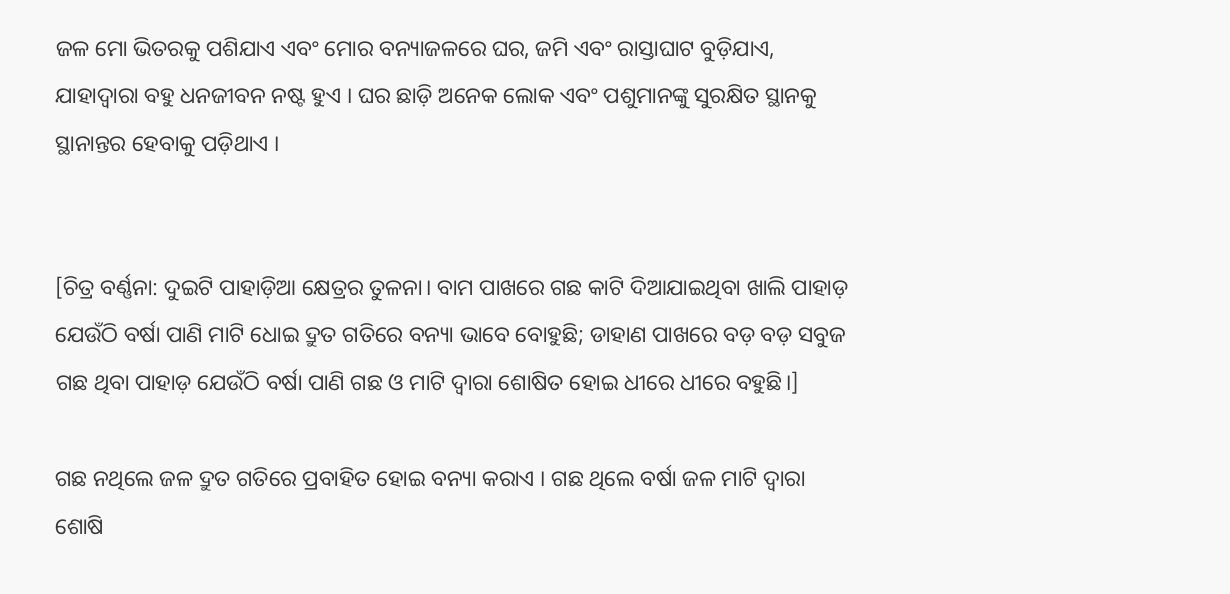ଜଳ ମୋ ଭିତରକୁ ପଶିଯାଏ ଏବଂ ମୋର ବନ୍ୟାଜଳରେ ଘର, ଜମି ଏବଂ ରାସ୍ତାଘାଟ ବୁଡ଼ିଯାଏ, ଯାହାଦ୍ଵାରା ବହୁ ଧନଜୀବନ ନଷ୍ଟ ହୁଏ । ଘର ଛାଡ଼ି ଅନେକ ଲୋକ ଏବଂ ପଶୁମାନଙ୍କୁ ସୁରକ୍ଷିତ ସ୍ଥାନକୁ ସ୍ଥାନାନ୍ତର ହେବାକୁ ପଡ଼ିଥାଏ ।


[ଚିତ୍ର ବର୍ଣ୍ଣନା: ଦୁଇଟି ପାହାଡ଼ିଆ କ୍ଷେତ୍ରର ତୁଳନା। ବାମ ପାଖରେ ଗଛ କାଟି ଦିଆଯାଇଥିବା ଖାଲି ପାହାଡ଼ ଯେଉଁଠି ବର୍ଷା ପାଣି ମାଟି ଧୋଇ ଦ୍ରୁତ ଗତିରେ ବନ୍ୟା ଭାବେ ବୋହୁଛି; ଡାହାଣ ପାଖରେ ବଡ଼ ବଡ଼ ସବୁଜ ଗଛ ଥିବା ପାହାଡ଼ ଯେଉଁଠି ବର୍ଷା ପାଣି ଗଛ ଓ ମାଟି ଦ୍ୱାରା ଶୋଷିତ ହୋଇ ଧୀରେ ଧୀରେ ବହୁଛି।]

ଗଛ ନଥିଲେ ଜଳ ଦ୍ରୁତ ଗତିରେ ପ୍ରବାହିତ ହୋଇ ବନ୍ୟା କରାଏ । ଗଛ ଥିଲେ ବର୍ଷା ଜଳ ମାଟି ଦ୍ଵାରା ଶୋଷି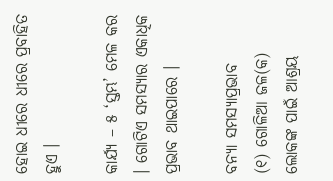ହୋଇ ଧୀରେ ଧୀରେ ପ୍ରବାହିତ ହୁଏ ।

କାର୍ଯ୍ୟ – ୫ ‘ସ୍ତମ୍ଭ’ ମେଳ କର । ଗୋଟିଏ ସମସ୍ୟାର ଏକାଧିକ ପ୍ରଭାବ ଥାଇପାରେ ।

ବନ୍ୟା ସମସ୍ୟାପ୍ରଭାବ
(୧) ଗୋଳିଆ ଜଳ(କ) ଲୋକଙ୍କ ପାଇଁ ଆଶ୍ରୟ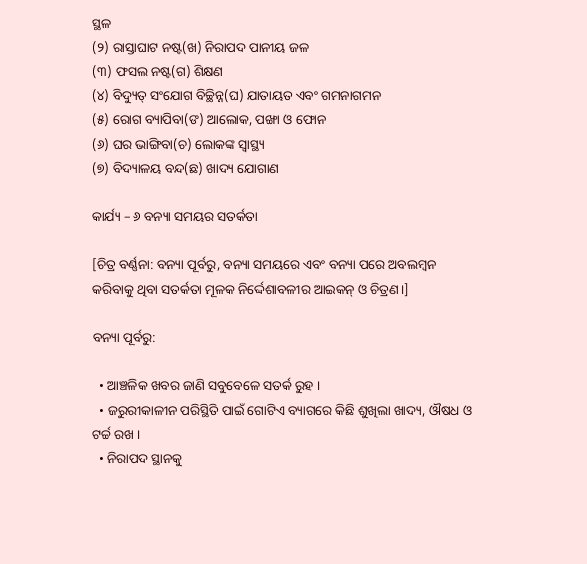ସ୍ଥଳ
(୨) ରାସ୍ତାଘାଟ ନଷ୍ଟ(ଖ) ନିରାପଦ ପାନୀୟ ଜଳ
(୩) ଫସଲ ନଷ୍ଟ(ଗ) ଶିକ୍ଷଣ
(୪) ବିଦ୍ୟୁତ୍ ସଂଯୋଗ ବିଚ୍ଛିନ୍ନ(ଘ) ଯାତାୟତ ଏବଂ ଗମନାଗମନ
(୫) ରୋଗ ବ୍ୟାପିବା(ଙ) ଆଲୋକ, ପଙ୍ଖା ଓ ଫୋନ
(୬) ଘର ଭାଙ୍ଗିବା(ଚ) ଲୋକଙ୍କ ସ୍ୱାସ୍ଥ୍ୟ
(୭) ବିଦ୍ୟାଳୟ ବନ୍ଦ(ଛ) ଖାଦ୍ୟ ଯୋଗାଣ

କାର୍ଯ୍ୟ – ୬ ବନ୍ୟା ସମୟର ସତର୍କତା

[ଚିତ୍ର ବର୍ଣ୍ଣନା: ବନ୍ୟା ପୂର୍ବରୁ, ବନ୍ୟା ସମୟରେ ଏବଂ ବନ୍ୟା ପରେ ଅବଲମ୍ବନ କରିବାକୁ ଥିବା ସତର୍କତା ମୂଳକ ନିର୍ଦ୍ଦେଶାବଳୀର ଆଇକନ୍ ଓ ଚିତ୍ରଣ।]

ବନ୍ୟା ପୂର୍ବରୁ:

  • ଆଞ୍ଚଳିକ ଖବର ଜାଣି ସବୁବେଳେ ସତର୍କ ରୁହ ।
  • ଜରୁରୀକାଳୀନ ପରିସ୍ଥିତି ପାଇଁ ଗୋଟିଏ ବ୍ୟାଗରେ କିଛି ଶୁଖିଲା ଖାଦ୍ୟ, ଔଷଧ ଓ ଟର୍ଚ୍ଚ ରଖ ।
  • ନିରାପଦ ସ୍ଥାନକୁ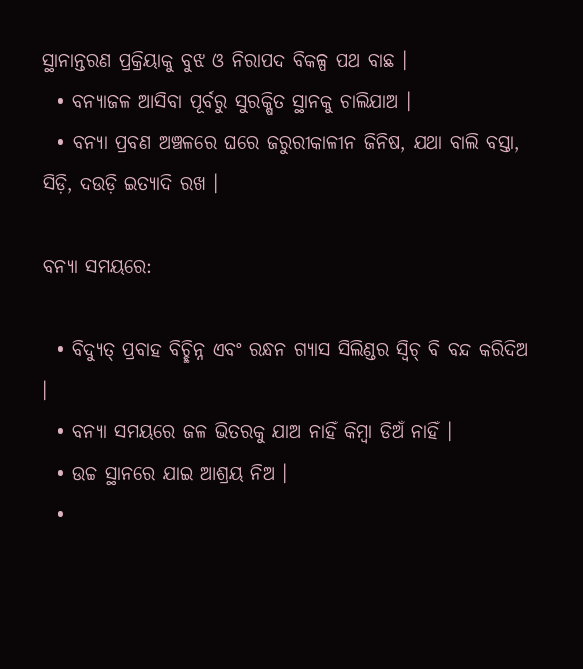ସ୍ଥାନାନ୍ତରଣ ପ୍ରକ୍ରିୟାକୁ ବୁଝ ଓ ନିରାପଦ ବିକଳ୍ପ ପଥ ବାଛ ।
  • ବନ୍ୟାଜଳ ଆସିବା ପୂର୍ବରୁ ସୁରକ୍ଷିତ ସ୍ଥାନକୁ ଚାଲିଯାଅ ।
  • ବନ୍ୟା ପ୍ରବଣ ଅଞ୍ଚଳରେ ଘରେ ଜରୁରୀକାଳୀନ ଜିନିଷ, ଯଥା ବାଲି ବସ୍ତା, ସିଡ଼ି, ଦଉଡ଼ି ଇତ୍ୟାଦି ରଖ ।

ବନ୍ୟା ସମୟରେ:

  • ବିଦ୍ୟୁତ୍ ପ୍ରବାହ ବିଚ୍ଛିନ୍ନ ଏବଂ ରନ୍ଧନ ଗ୍ୟାସ ସିଲିଣ୍ଡର ସ୍ଵିଚ୍ ବି ବନ୍ଦ କରିଦିଅ ।
  • ବନ୍ୟା ସମୟରେ ଜଳ ଭିତରକୁ ଯାଅ ନାହିଁ କିମ୍ବା ଡିଅଁ ନାହିଁ ।
  • ଉଚ୍ଚ ସ୍ଥାନରେ ଯାଇ ଆଶ୍ରୟ ନିଅ ।
  •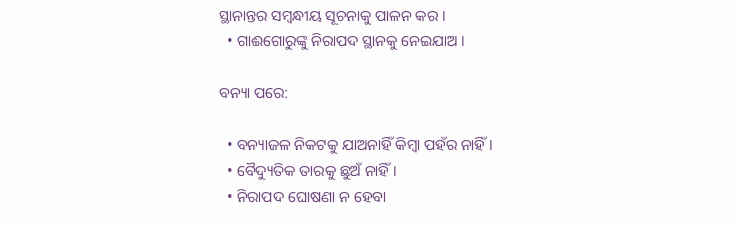ସ୍ଥାନାନ୍ତର ସମ୍ବନ୍ଧୀୟ ସୂଚନାକୁ ପାଳନ କର ।
  • ଗାଈଗୋରୁଙ୍କୁ ନିରାପଦ ସ୍ଥାନକୁ ନେଇଯାଅ ।

ବନ୍ୟା ପରେ:

  • ବନ୍ୟାଜଳ ନିକଟକୁ ଯାଅନାହିଁ କିମ୍ବା ପହଁର ନାହିଁ ।
  • ବୈଦ୍ୟୁତିକ ତାରକୁ ଛୁଅଁ ନାହିଁ ।
  • ନିରାପଦ ଘୋଷଣା ନ ହେବା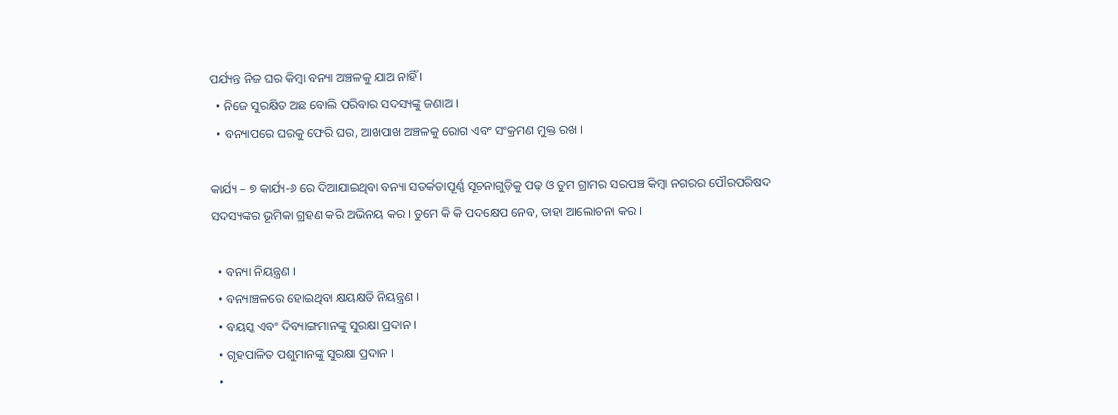ପର୍ଯ୍ୟନ୍ତ ନିଜ ଘର କିମ୍ବା ବନ୍ୟା ଅଞ୍ଚଳକୁ ଯାଅ ନାହିଁ ।
  • ନିଜେ ସୁରକ୍ଷିତ ଅଛ ବୋଲି ପରିବାର ସଦସ୍ୟଙ୍କୁ ଜଣାଅ ।
  • ବନ୍ୟାପରେ ଘରକୁ ଫେରି ଘର, ଆଖପାଖ ଅଞ୍ଚଳକୁ ରୋଗ ଏବଂ ସଂକ୍ରମଣ ମୁକ୍ତ ରଖ ।

କାର୍ଯ୍ୟ – ୭ କାର୍ଯ୍ୟ-୬ ରେ ଦିଆଯାଇଥିବା ବନ୍ୟା ସତର୍କତାପୂର୍ଣ୍ଣ ସୂଚନାଗୁଡ଼ିକୁ ପଢ଼ ଓ ତୁମ ଗ୍ରାମର ସରପଞ୍ଚ କିମ୍ବା ନଗରର ପୌରପରିଷଦ ସଦସ୍ୟଙ୍କର ଭୂମିକା ଗ୍ରହଣ କରି ଅଭିନୟ କର । ତୁମେ କି କି ପଦକ୍ଷେପ ନେବ, ତାହା ଆଲୋଚନା କର ।

  • ବନ୍ୟା ନିୟନ୍ତ୍ରଣ ।
  • ବନ୍ୟାଞ୍ଚଳରେ ହୋଇଥିବା କ୍ଷୟକ୍ଷତି ନିୟନ୍ତ୍ରଣ ।
  • ବୟସ୍କ ଏବଂ ଦିବ୍ୟାଙ୍ଗମାନଙ୍କୁ ସୁରକ୍ଷା ପ୍ରଦାନ ।
  • ଗୃହପାଳିତ ପଶୁମାନଙ୍କୁ ସୁରକ୍ଷା ପ୍ରଦାନ ।
  •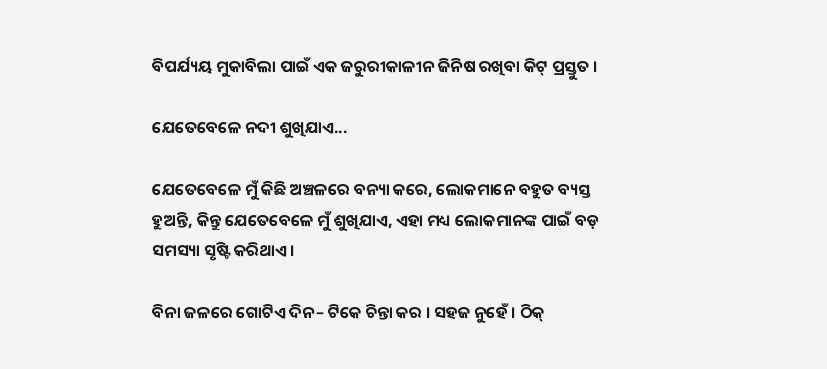ବିପର୍ଯ୍ୟୟ ମୁକାବିଲା ପାଇଁ ଏକ ଜରୁରୀକାଳୀନ ଜିନିଷ ରଖିବା କିଟ୍ ପ୍ରସ୍ତୁତ ।

ଯେତେବେଳେ ନଦୀ ଶୁଖିଯାଏ...

ଯେତେବେଳେ ମୁଁ କିଛି ଅଞ୍ଚଳରେ ବନ୍ୟା କରେ, ଲୋକମାନେ ବହୁତ ବ୍ୟସ୍ତ ହୁଅନ୍ତି, କିନ୍ତୁ ଯେତେବେଳେ ମୁଁ ଶୁଖିଯାଏ, ଏହା ମଧ୍ୟ ଲୋକମାନଙ୍କ ପାଇଁ ବଡ଼ ସମସ୍ୟା ସୃଷ୍ଟି କରିଥାଏ।

ବିନା ଜଳରେ ଗୋଟିଏ ଦିନ– ଟିକେ ଚିନ୍ତା କର । ସହଜ ନୁହେଁ । ଠିକ୍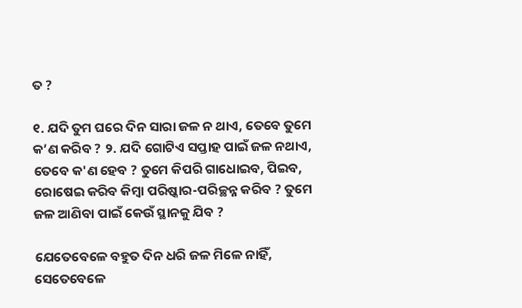ତ ?

୧. ଯଦି ତୁମ ଘରେ ଦିନ ସାରା ଜଳ ନ ଥାଏ, ତେବେ ତୁମେ କ’ଣ କରିବ ? ୨. ଯଦି ଗୋଟିଏ ସପ୍ତାହ ପାଇଁ ଜଳ ନଥାଏ, ତେବେ କ'ଣ ହେବ ? ତୁମେ କିପରି ଗାଧୋଇବ, ପିଇବ, ରୋଷେଇ କରିବ କିମ୍ବା ପରିଷ୍କାର-ପରିଚ୍ଛନ୍ନ କରିବ ? ତୁମେ ଜଳ ଆଣିବା ପାଇଁ କେଉଁ ସ୍ଥାନକୁ ଯିବ ?

ଯେତେବେଳେ ବହୁତ ଦିନ ଧରି ଜଳ ମିଳେ ନାହିଁ, ସେତେବେଳେ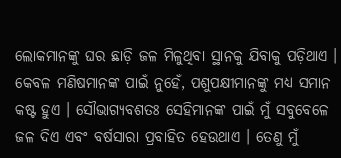ଲୋକମାନଙ୍କୁ ଘର ଛାଡ଼ି ଜଳ ମିଳୁଥିବା ସ୍ଥାନକୁ ଯିବାକୁ ପଡ଼ିଥାଏ । କେବଳ ମଣିଷମାନଙ୍କ ପାଇଁ ନୁହେଁ, ପଶୁପକ୍ଷୀମାନଙ୍କୁ ମଧ୍ୟ ସମାନ କଷ୍ଟ ହୁଏ । ସୌଭାଗ୍ୟବଶତଃ ସେହିମାନଙ୍କ ପାଇଁ ମୁଁ ସବୁବେଳେ ଜଳ ଦିଏ ଏବଂ ବର୍ଷସାରା ପ୍ରବାହିତ ହେଉଥାଏ । ତେଣୁ ମୁଁ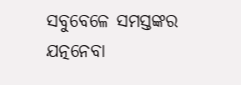ସବୁବେଳେ ସମସ୍ତଙ୍କର ଯତ୍ନନେବା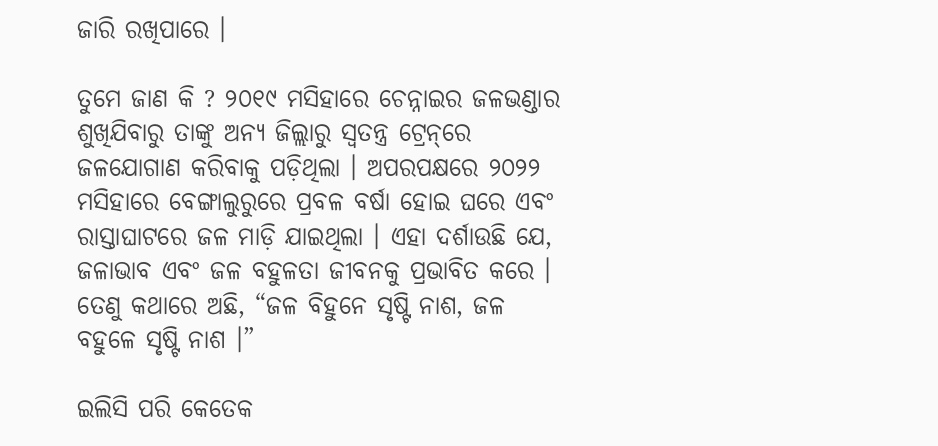ଜାରି ରଖିପାରେ ।

ତୁମେ ଜାଣ କି ? ୨୦୧୯ ମସିହାରେ ଚେନ୍ନାଇର ଜଳଭଣ୍ଡାର ଶୁଖିଯିବାରୁ ତାଙ୍କୁ ଅନ୍ୟ ଜିଲ୍ଲାରୁ ସ୍ଵତନ୍ତ୍ର ଟ୍ରେନ୍‌ରେ ଜଳଯୋଗାଣ କରିବାକୁ ପଡ଼ିଥିଲା । ଅପରପକ୍ଷରେ ୨୦୨୨ ମସିହାରେ ବେଙ୍ଗାଲୁରୁରେ ପ୍ରବଳ ବର୍ଷା ହୋଇ ଘରେ ଏବଂ ରାସ୍ତାଘାଟରେ ଜଳ ମାଡ଼ି ଯାଇଥିଲା । ଏହା ଦର୍ଶାଉଛି ଯେ, ଜଳାଭାବ ଏବଂ ଜଳ ବହୁଳତା ଜୀବନକୁ ପ୍ରଭାବିତ କରେ । ତେଣୁ କଥାରେ ଅଛି, “ଜଳ ବିହୁନେ ସୃଷ୍ଟି ନାଶ, ଜଳ ବହୁଳେ ସୃଷ୍ଟି ନାଶ ।”

ଇଲିସି ପରି କେତେକ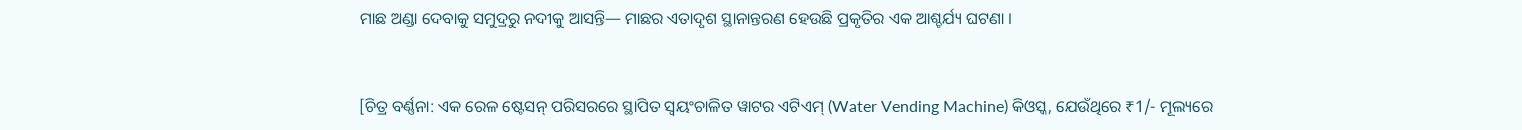ମାଛ ଅଣ୍ଡା ଦେବାକୁ ସମୁଦ୍ରରୁ ନଦୀକୁ ଆସନ୍ତି— ମାଛର ଏତାଦୃଶ ସ୍ଥାନାନ୍ତରଣ ହେଉଛି ପ୍ରକୃତିର ଏକ ଆଶ୍ଚର୍ଯ୍ୟ ଘଟଣା ।


[ଚିତ୍ର ବର୍ଣ୍ଣନା: ଏକ ରେଳ ଷ୍ଟେସନ୍ ପରିସରରେ ସ୍ଥାପିତ ସ୍ୱୟଂଚାଳିତ ୱାଟର ଏଟିଏମ୍ (Water Vending Machine) କିଓସ୍କ, ଯେଉଁଥିରେ ₹1/- ମୂଲ୍ୟରେ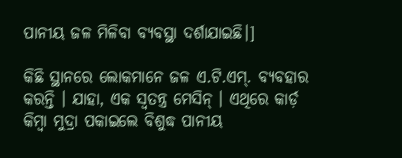ପାନୀୟ ଜଳ ମିଳିବା ବ୍ୟବସ୍ଥା ଦର୍ଶାଯାଇଛି।]

କିଛି ସ୍ଥାନରେ ଲୋକମାନେ ଜଳ ଏ.ଟି.ଏମ୍. ବ୍ୟବହାର କରନ୍ତି । ଯାହା, ଏକ ସ୍ଵତନ୍ତ୍ର ମେସିନ୍ । ଏଥିରେ କାର୍ଡ଼ କିମ୍ବା ମୁଦ୍ରା ପକାଇଲେ ବିଶୁଦ୍ଧ ପାନୀୟ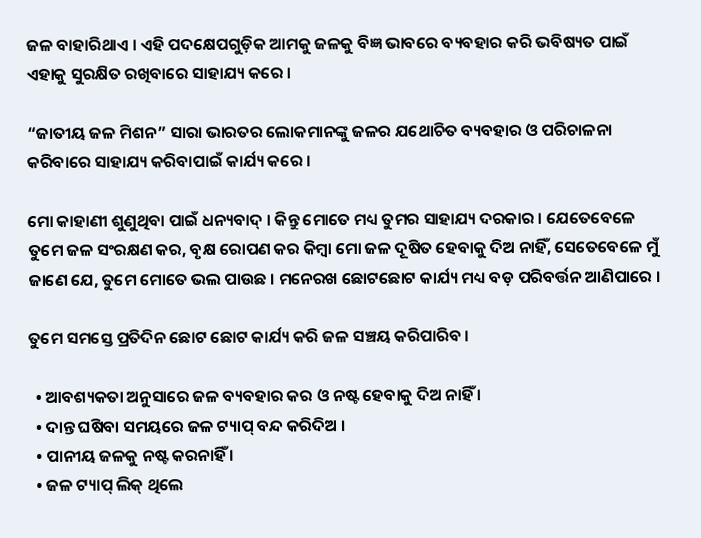ଜଳ ବାହାରିଥାଏ । ଏହି ପଦକ୍ଷେପଗୁଡ଼ିକ ଆମକୁ ଜଳକୁ ବିଜ୍ଞ ଭାବରେ ବ୍ୟବହାର କରି ଭବିଷ୍ୟତ ପାଇଁ ଏହାକୁ ସୁରକ୍ଷିତ ରଖିବାରେ ସାହାଯ୍ୟ କରେ ।

“ଜାତୀୟ ଜଳ ମିଶନ” ସାରା ଭାରତର ଲୋକମାନଙ୍କୁ ଜଳର ଯଥୋଚିତ ବ୍ୟବହାର ଓ ପରିଚାଳନା କରିବାରେ ସାହାଯ୍ୟ କରିବାପାଇଁ କାର୍ଯ୍ୟ କରେ ।

ମୋ କାହାଣୀ ଶୁଣୁଥିବା ପାଇଁ ଧନ୍ୟବାଦ୍ । କିନ୍ତୁ ମୋତେ ମଧ୍ୟ ତୁମର ସାହାଯ୍ୟ ଦରକାର । ଯେତେବେଳେ ତୁମେ ଜଳ ସଂରକ୍ଷଣ କର, ବୃକ୍ଷ ରୋପଣ କର କିମ୍ବା ମୋ ଜଳ ଦୂଷିତ ହେବାକୁ ଦିଅ ନାହିଁ, ସେତେବେଳେ ମୁଁ ଜାଣେ ଯେ, ତୁମେ ମୋତେ ଭଲ ପାଉଛ । ମନେରଖ ଛୋଟଛୋଟ କାର୍ଯ୍ୟ ମଧ୍ୟ ବଡ଼ ପରିବର୍ତ୍ତନ ଆଣିପାରେ ।

ତୁମେ ସମସ୍ତେ ପ୍ରତିଦିନ ଛୋଟ ଛୋଟ କାର୍ଯ୍ୟ କରି ଜଳ ସଞ୍ଚୟ କରିପାରିବ ।

  • ଆବଶ୍ୟକତା ଅନୁସାରେ ଜଳ ବ୍ୟବହାର କର ଓ ନଷ୍ଟ ହେବାକୁ ଦିଅ ନାହିଁ ।
  • ଦାନ୍ତ ଘଷିବା ସମୟରେ ଜଳ ଟ୍ୟାପ୍ ବନ୍ଦ କରିଦିଅ ।
  • ପାନୀୟ ଜଳକୁ ନଷ୍ଟ କରନାହିଁ ।
  • ଜଳ ଟ୍ୟାପ୍ ଲିକ୍ ଥିଲେ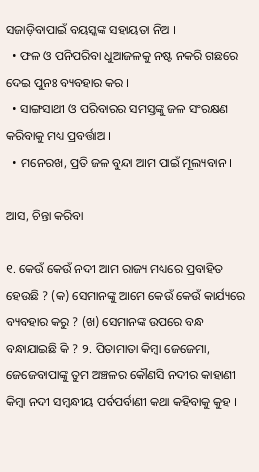ସଜାଡ଼ିବାପାଇଁ ବୟସ୍କଙ୍କ ସହାୟତା ନିଅ ।
  • ଫଳ ଓ ପନିପରିବା ଧୁଆଜଳକୁ ନଷ୍ଟ ନକରି ଗଛରେ ଦେଇ ପୁନଃ ବ୍ୟବହାର କର ।
  • ସାଙ୍ଗସାଥୀ ଓ ପରିବାରର ସମସ୍ତଙ୍କୁ ଜଳ ସଂରକ୍ଷଣ କରିବାକୁ ମଧ୍ୟ ପ୍ରବର୍ତ୍ତାଅ ।
  • ମନେରଖ, ପ୍ରତି ଜଳ ବୁନ୍ଦା ଆମ ପାଇଁ ମୂଲ୍ୟବାନ ।

ଆସ, ଚିନ୍ତା କରିବା

୧. କେଉଁ କେଉଁ ନଦୀ ଆମ ରାଜ୍ୟ ମଧ୍ୟରେ ପ୍ରବାହିତ ହେଉଛି ? (କ) ସେମାନଙ୍କୁ ଆମେ କେଉଁ କେଉଁ କାର୍ଯ୍ୟରେ ବ୍ୟବହାର କରୁ ? (ଖ) ସେମାନଙ୍କ ଉପରେ ବନ୍ଧ ବନ୍ଧାଯାଇଛି କି ? ୨. ପିତାମାତା କିମ୍ବା ଜେଜେମା, ଜେଜେବାପାଙ୍କୁ ତୁମ ଅଞ୍ଚଳର କୌଣସି ନଦୀର କାହାଣୀ କିମ୍ବା ନଦୀ ସମ୍ବନ୍ଧୀୟ ପର୍ବପର୍ବାଣୀ କଥା କହିବାକୁ କୁହ ।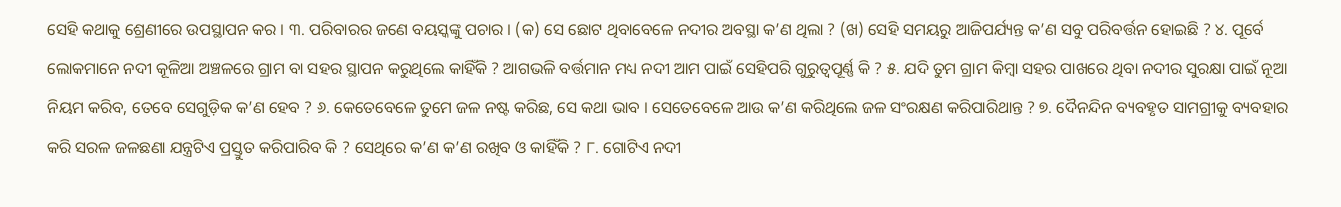ସେହି କଥାକୁ ଶ୍ରେଣୀରେ ଉପସ୍ଥାପନ କର । ୩. ପରିବାରର ଜଣେ ବୟସ୍କଙ୍କୁ ପଚାର । (କ) ସେ ଛୋଟ ଥିବାବେଳେ ନଦୀର ଅବସ୍ଥା କ’ଣ ଥିଲା ? (ଖ) ସେହି ସମୟରୁ ଆଜିପର୍ଯ୍ୟନ୍ତ କ’ଣ ସବୁ ପରିବର୍ତ୍ତନ ହୋଇଛି ? ୪. ପୂର୍ବେ ଲୋକମାନେ ନଦୀ କୂଳିଆ ଅଞ୍ଚଳରେ ଗ୍ରାମ ବା ସହର ସ୍ଥାପନ କରୁଥିଲେ କାହିଁକି ? ଆଗଭଳି ବର୍ତ୍ତମାନ ମଧ୍ୟ ନଦୀ ଆମ ପାଇଁ ସେହିପରି ଗୁରୁତ୍ୱପୂର୍ଣ୍ଣ କି ? ୫. ଯଦି ତୁମ ଗ୍ରାମ କିମ୍ବା ସହର ପାଖରେ ଥିବା ନଦୀର ସୁରକ୍ଷା ପାଇଁ ନୂଆ ନିୟମ କରିବ, ତେବେ ସେଗୁଡ଼ିକ କ’ଣ ହେବ ? ୬. କେତେବେଳେ ତୁମେ ଜଳ ନଷ୍ଟ କରିଛ, ସେ କଥା ଭାବ । ସେତେବେଳେ ଆଉ କ’ଣ କରିଥିଲେ ଜଳ ସଂରକ୍ଷଣ କରିପାରିଥାନ୍ତ ? ୭. ଦୈନନ୍ଦିନ ବ୍ୟବହୃତ ସାମଗ୍ରୀକୁ ବ୍ୟବହାର କରି ସରଳ ଜଳଛଣା ଯନ୍ତ୍ରଟିଏ ପ୍ରସ୍ତୁତ କରିପାରିବ କି ? ସେଥିରେ କ’ଣ କ’ଣ ରଖିବ ଓ କାହିଁକି ? ୮. ଗୋଟିଏ ନଦୀ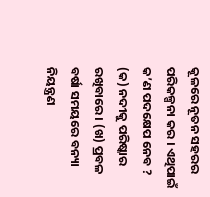କୂଳରେ ନୂତନ ସହରର ପରିକଳ୍ପନା କର । ଏଥିପାଇଁ କ’ଣ ପଦକ୍ଷେପ ନେବ ? (କ) ନଦୀକୁ ପରିଷ୍କାର ରଖିବାରେ । (ଖ) ପ୍ରବଳ ବର୍ଷା ସମୟରେ ବନ୍ୟା ନିୟନ୍ତ୍ରଣ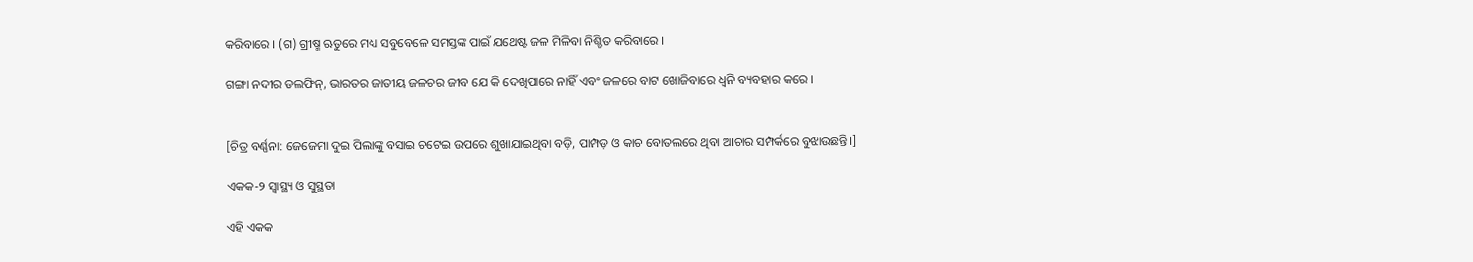କରିବାରେ । (ଗ) ଗ୍ରୀଷ୍ମ ଋତୁରେ ମଧ୍ୟ ସବୁବେଳେ ସମସ୍ତଙ୍କ ପାଇଁ ଯଥେଷ୍ଟ ଜଳ ମିଳିବା ନିଶ୍ଚିତ କରିବାରେ ।

ଗଙ୍ଗା ନଦୀର ଡଲଫିନ୍, ଭାରତର ଜାତୀୟ ଜଳଚର ଜୀବ ଯେ କି ଦେଖିପାରେ ନାହିଁ ଏବଂ ଜଳରେ ବାଟ ଖୋଜିବାରେ ଧ୍ୱନି ବ୍ୟବହାର କରେ ।


[ଚିତ୍ର ବର୍ଣ୍ଣନା: ଜେଜେମା ଦୁଇ ପିଲାଙ୍କୁ ବସାଇ ଚଟେଇ ଉପରେ ଶୁଖାଯାଇଥିବା ବଡ଼ି, ପାମ୍ପଡ଼ ଓ କାଚ ବୋତଲରେ ଥିବା ଆଚାର ସମ୍ପର୍କରେ ବୁଝାଉଛନ୍ତି।]

ଏକକ-୨ ସ୍ୱାସ୍ଥ୍ୟ ଓ ସୁସ୍ଥତା

ଏହି ଏକକ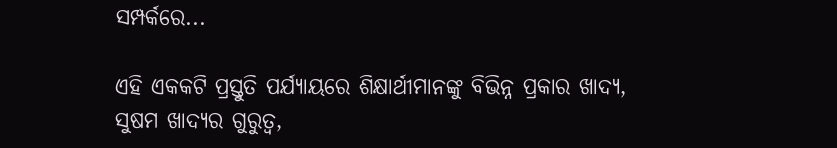ସମ୍ପର୍କରେ...

ଏହି ଏକକଟି ପ୍ରସ୍ତୁତି ପର୍ଯ୍ୟାୟରେ ଶିକ୍ଷାର୍ଥୀମାନଙ୍କୁ ବିଭିନ୍ନ ପ୍ରକାର ଖାଦ୍ୟ, ସୁଷମ ଖାଦ୍ୟର ଗୁରୁତ୍ଵ,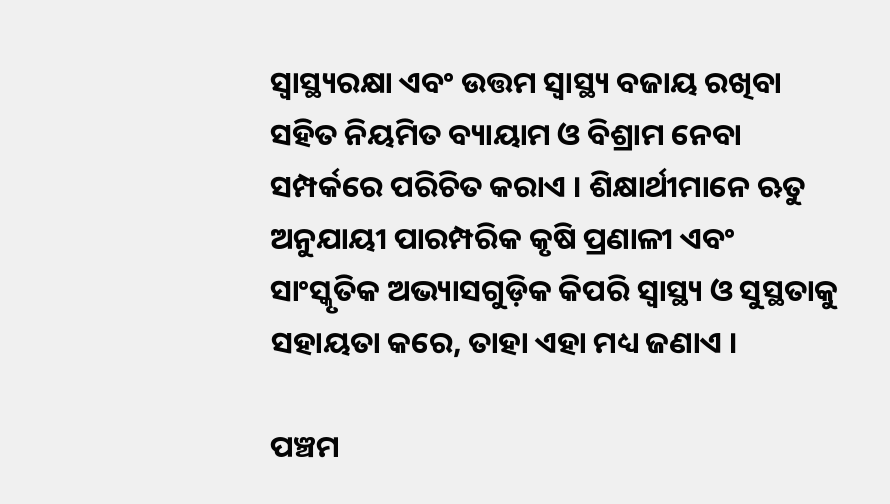ସ୍ୱାସ୍ଥ୍ୟରକ୍ଷା ଏବଂ ଉତ୍ତମ ସ୍ୱାସ୍ଥ୍ୟ ବଜାୟ ରଖିବା ସହିତ ନିୟମିତ ବ୍ୟାୟାମ ଓ ବିଶ୍ରାମ ନେବା ସମ୍ପର୍କରେ ପରିଚିତ କରାଏ । ଶିକ୍ଷାର୍ଥୀମାନେ ଋତୁ ଅନୁଯାୟୀ ପାରମ୍ପରିକ କୃଷି ପ୍ରଣାଳୀ ଏବଂ ସାଂସ୍କୃତିକ ଅଭ୍ୟାସଗୁଡ଼ିକ କିପରି ସ୍ୱାସ୍ଥ୍ୟ ଓ ସୁସ୍ଥତାକୁ ସହାୟତା କରେ, ତାହା ଏହା ମଧ୍ୟ ଜଣାଏ ।

ପଞ୍ଚମ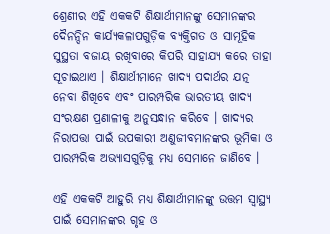ଶ୍ରେଣୀର ଏହି ଏକକଟି ଶିକ୍ଷାର୍ଥୀମାନଙ୍କୁ ସେମାନଙ୍କର ଦୈନନ୍ଦିନ କାର୍ଯ୍ୟକଳାପଗୁଡ଼ିକ ବ୍ୟକ୍ତିଗତ ଓ ସାମୂହିକ ସୁସ୍ଥତା ବଜାୟ ରଖିବାରେ କିପରି ସାହାଯ୍ୟ କରେ ତାହା ସୂଚାଇଥାଏ । ଶିକ୍ଷାର୍ଥୀମାନେ ଖାଦ୍ୟ ପଦାର୍ଥର ଯତ୍ନ ନେବା ଶିଖିବେ ଏବଂ ପାରମ୍ପରିକ ଭାରତୀୟ ଖାଦ୍ୟ ସଂରକ୍ଷଣ ପ୍ରଣାଳୀକୁ ଅନୁସନ୍ଧାନ କରିବେ । ଖାଦ୍ୟର ନିରାପତ୍ତା ପାଇଁ ଉପକାରୀ ଅଣୁଜୀବମାନଙ୍କର ଭୂମିକା ଓ ପାରମ୍ପରିକ ଅଭ୍ୟାସଗୁଡ଼ିକୁ ମଧ୍ୟ ସେମାନେ ଜାଣିବେ ।

ଏହି ଏକକଟି ଆହୁରି ମଧ୍ୟ ଶିକ୍ଷାର୍ଥୀମାନଙ୍କୁ ଉତ୍ତମ ସ୍ୱାସ୍ଥ୍ୟ ପାଇଁ ସେମାନଙ୍କର ଗୃହ ଓ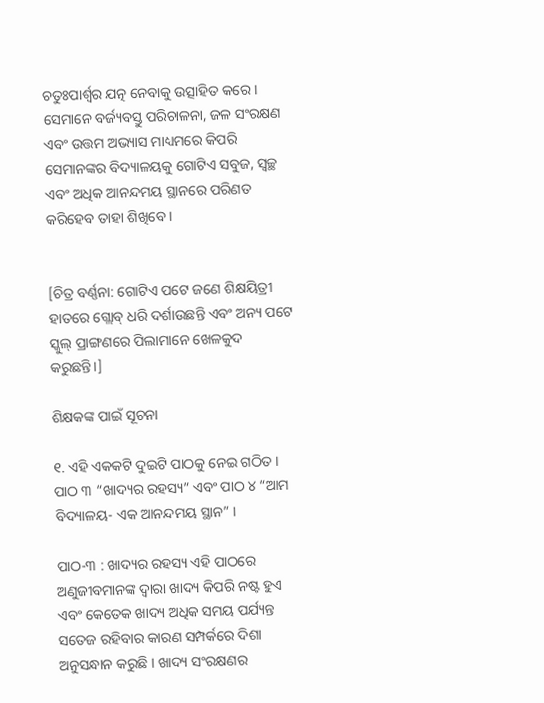ଚତୁଃପାର୍ଶ୍ୱର ଯତ୍ନ ନେବାକୁ ଉତ୍ସାହିତ କରେ । ସେମାନେ ବର୍ଜ୍ୟବସ୍ତୁ ପରିଚାଳନା, ଜଳ ସଂରକ୍ଷଣ ଏବଂ ଉତ୍ତମ ଅଭ୍ୟାସ ମାଧ୍ୟମରେ କିପରି ସେମାନଙ୍କର ବିଦ୍ୟାଳୟକୁ ଗୋଟିଏ ସବୁଜ, ସ୍ୱଚ୍ଛ ଏବଂ ଅଧିକ ଆନନ୍ଦମୟ ସ୍ଥାନରେ ପରିଣତ କରିହେବ ତାହା ଶିଖିବେ ।


[ଚିତ୍ର ବର୍ଣ୍ଣନା: ଗୋଟିଏ ପଟେ ଜଣେ ଶିକ୍ଷୟିତ୍ରୀ ହାତରେ ଗ୍ଲୋବ୍ ଧରି ଦର୍ଶାଉଛନ୍ତି ଏବଂ ଅନ୍ୟ ପଟେ ସ୍କୁଲ୍ ପ୍ରାଙ୍ଗଣରେ ପିଲାମାନେ ଖେଳକୁଦ କରୁଛନ୍ତି।]

ଶିକ୍ଷକଙ୍କ ପାଇଁ ସୂଚନା

୧. ଏହି ଏକକଟି ଦୁଇଟି ପାଠକୁ ନେଇ ଗଠିତ । ପାଠ ୩ “ଖାଦ୍ୟର ରହସ୍ୟ” ଏବଂ ପାଠ ୪ “ଆମ ବିଦ୍ୟାଳୟ- ଏକ ଆନନ୍ଦମୟ ସ୍ଥାନ” ।

ପାଠ-୩ : ଖାଦ୍ୟର ରହସ୍ୟ ଏହି ପାଠରେ ଅଣୁଜୀବମାନଙ୍କ ଦ୍ୱାରା ଖାଦ୍ୟ କିପରି ନଷ୍ଟ ହୁଏ ଏବଂ କେତେକ ଖାଦ୍ୟ ଅଧିକ ସମୟ ପର୍ଯ୍ୟନ୍ତ ସତେଜ ରହିବାର କାରଣ ସମ୍ପର୍କରେ ଦିଶା ଅନୁସନ୍ଧାନ କରୁଛି । ଖାଦ୍ୟ ସଂରକ୍ଷଣର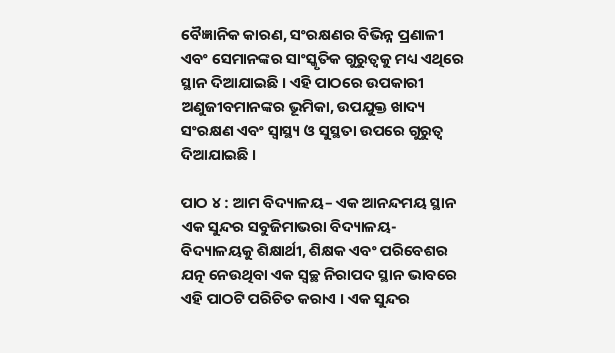ବୈଜ୍ଞାନିକ କାରଣ, ସଂରକ୍ଷଣର ବିଭିନ୍ନ ପ୍ରଣାଳୀ ଏବଂ ସେମାନଙ୍କର ସାଂସ୍କୃତିକ ଗୁରୁତ୍ଵକୁ ମଧ୍ୟ ଏଥିରେ ସ୍ଥାନ ଦିଆଯାଇଛି । ଏହି ପାଠରେ ଉପକାରୀ ଅଣୁଜୀବମାନଙ୍କର ଭୂମିକା, ଉପଯୁକ୍ତ ଖାଦ୍ୟ ସଂରକ୍ଷଣ ଏବଂ ସ୍ୱାସ୍ଥ୍ୟ ଓ ସୁସ୍ଥତା ଉପରେ ଗୁରୁତ୍ବ ଦିଆଯାଇଛି ।

ପାଠ ୪ : ଆମ ବିଦ୍ୟାଳୟ– ଏକ ଆନନ୍ଦମୟ ସ୍ଥାନ ଏକ ସୁନ୍ଦର ସବୁଜିମାଭରା ବିଦ୍ୟାଳୟ- ବିଦ୍ୟାଳୟକୁ ଶିକ୍ଷାର୍ଥୀ, ଶିକ୍ଷକ ଏବଂ ପରିବେଶର ଯତ୍ନ ନେଉଥିବା ଏକ ସ୍ୱଚ୍ଛ ନିରାପଦ ସ୍ଥାନ ଭାବରେ ଏହି ପାଠଟି ପରିଚିତ କରାଏ । ଏକ ସୁନ୍ଦର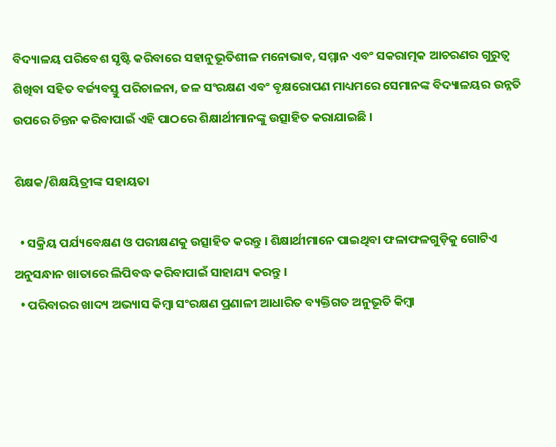ବିଦ୍ୟାଳୟ ପରିବେଶ ସୃଷ୍ଟି କରିବାରେ ସହାନୁଭୂତିଶୀଳ ମନୋଭାବ, ସମ୍ମାନ ଏବଂ ସକରାତ୍ମକ ଆଚରଣର ଗୁରୁତ୍ଵ ଶିଖିବା ସହିତ ବର୍ଜ୍ୟବସ୍ତୁ ପରିଚାଳନା, ଜଳ ସଂରକ୍ଷଣ ଏବଂ ବୃକ୍ଷରୋପଣ ମାଧ୍ୟମରେ ସେମାନଙ୍କ ବିଦ୍ୟାଳୟର ଉନ୍ନତି ଉପରେ ଚିନ୍ତନ କରିବାପାଇଁ ଏହି ପାଠରେ ଶିକ୍ଷାର୍ଥୀମାନଙ୍କୁ ଉତ୍ସାହିତ କରାଯାଇଛି ।

ଶିକ୍ଷକ/ଶିକ୍ଷୟିତ୍ରୀଙ୍କ ସହାୟତା

  • ସକ୍ରିୟ ପର୍ଯ୍ୟବେକ୍ଷଣ ଓ ପରୀକ୍ଷଣକୁ ଉତ୍ସାହିତ କରନ୍ତୁ । ଶିକ୍ଷାର୍ଥୀମାନେ ପାଇଥିବା ଫଳାଫଳଗୁଡ଼ିକୁ ଗୋଟିଏ ଅନୁସନ୍ଧାନ ଖାତାରେ ଲିପିବଦ୍ଧ କରିବାପାଇଁ ସାହାଯ୍ୟ କରନ୍ତୁ ।
  • ପରିବାରର ଖାଦ୍ୟ ଅଭ୍ୟାସ କିମ୍ବା ସଂରକ୍ଷଣ ପ୍ରଣାଳୀ ଆଧାରିତ ବ୍ୟକ୍ତିଗତ ଅନୁଭୂତି କିମ୍ବା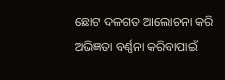ଛୋଟ ଦଳଗତ ଆଲୋଚନା କରି ଅଭିଜ୍ଞତା ବର୍ଣ୍ଣନା କରିବାପାଇଁ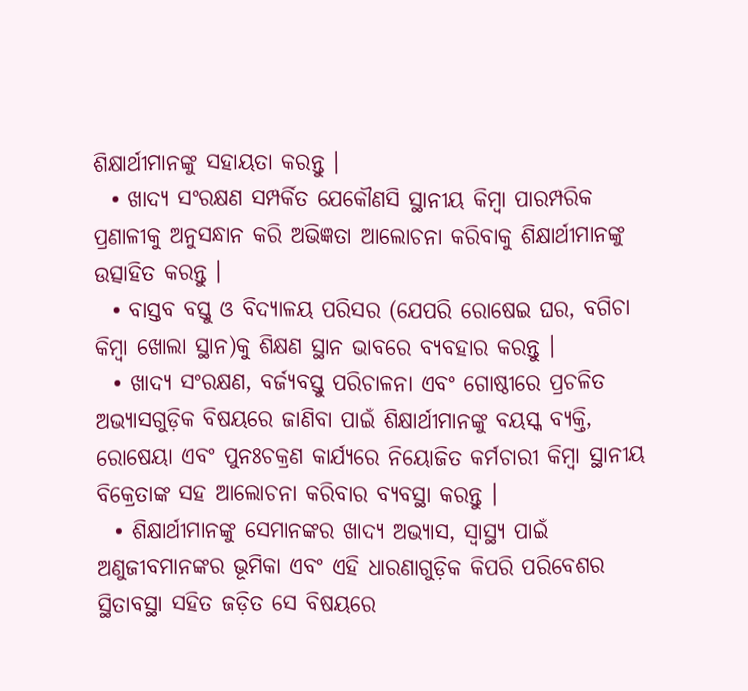ଶିକ୍ଷାର୍ଥୀମାନଙ୍କୁ ସହାୟତା କରନ୍ତୁ ।
  • ଖାଦ୍ୟ ସଂରକ୍ଷଣ ସମ୍ପର୍କିତ ଯେକୌଣସି ସ୍ଥାନୀୟ କିମ୍ବା ପାରମ୍ପରିକ ପ୍ରଣାଳୀକୁ ଅନୁସନ୍ଧାନ କରି ଅଭିଜ୍ଞତା ଆଲୋଚନା କରିବାକୁ ଶିକ୍ଷାର୍ଥୀମାନଙ୍କୁ ଉତ୍ସାହିତ କରନ୍ତୁ ।
  • ବାସ୍ତବ ବସ୍ତୁ ଓ ବିଦ୍ୟାଳୟ ପରିସର (ଯେପରି ରୋଷେଇ ଘର, ବଗିଚା କିମ୍ବା ଖୋଲା ସ୍ଥାନ)କୁ ଶିକ୍ଷଣ ସ୍ଥାନ ଭାବରେ ବ୍ୟବହାର କରନ୍ତୁ ।
  • ଖାଦ୍ୟ ସଂରକ୍ଷଣ, ବର୍ଜ୍ୟବସ୍ତୁ ପରିଚାଳନା ଏବଂ ଗୋଷ୍ଠୀରେ ପ୍ରଚଳିତ ଅଭ୍ୟାସଗୁଡ଼ିକ ବିଷୟରେ ଜାଣିବା ପାଇଁ ଶିକ୍ଷାର୍ଥୀମାନଙ୍କୁ ବୟସ୍କ ବ୍ୟକ୍ତି, ରୋଷେୟା ଏବଂ ପୁନଃଚକ୍ରଣ କାର୍ଯ୍ୟରେ ନିୟୋଜିତ କର୍ମଚାରୀ କିମ୍ବା ସ୍ଥାନୀୟ ବିକ୍ରେତାଙ୍କ ସହ ଆଲୋଚନା କରିବାର ବ୍ୟବସ୍ଥା କରନ୍ତୁ ।
  • ଶିକ୍ଷାର୍ଥୀମାନଙ୍କୁ ସେମାନଙ୍କର ଖାଦ୍ୟ ଅଭ୍ୟାସ, ସ୍ୱାସ୍ଥ୍ୟ ପାଇଁ ଅଣୁଜୀବମାନଙ୍କର ଭୂମିକା ଏବଂ ଏହି ଧାରଣାଗୁଡ଼ିକ କିପରି ପରିବେଶର ସ୍ଥିତାବସ୍ଥା ସହିତ ଜଡ଼ିତ ସେ ବିଷୟରେ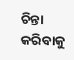ଚିନ୍ତା କରିବାକୁ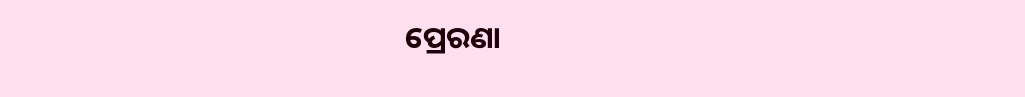ପ୍ରେରଣା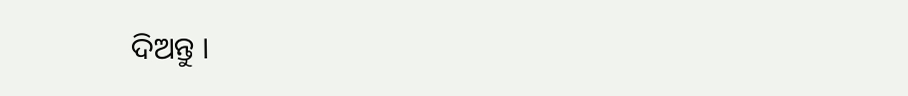ଦିଅନ୍ତୁ ।